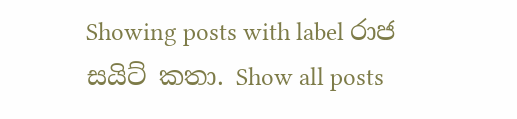Showing posts with label රාජ සයිට් කතා. Show all posts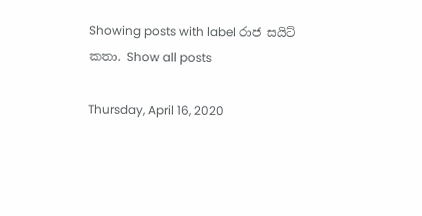Showing posts with label රාජ සයිට් කතා. Show all posts

Thursday, April 16, 2020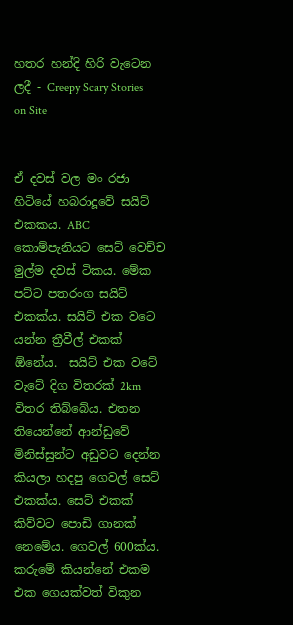හතර හන්දි හිරි වැටෙන ලදී - Creepy Scary Stories on Site


ඒ දවස් වල මං රජා හිටියේ හබරාදූවේ සයිට් එකකය. ABC කොම්පැනියට සෙට් වෙච්ච මුල්ම දවස් ටිකය. මේක පට්ට පතරංග සයිට් එකක්ය. සයිට් එක වටෙ යන්න ත්‍රීවීල් එකක් ඕනේය.  සයිට් එක වටේ වැටේ දිග විතරක් 2km විතර තිබ්බේය. එතන තියෙන්නේ ආන්ඩුවේ මිනිස්සුන්ට අඩුවට දෙන්න කියලා හදපු ගෙවල් සෙට් එකක්ය. සෙට් එකක් කිව්වට පොඩි ගානක් නෙමේය. ගෙවල් 600ක්ය. කරුමේ කියන්නේ එකම එක ගෙයක්වත් විකුන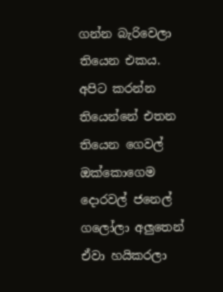ගන්න බැරිවෙලා තියෙන එකය. අපිට කරන්න තියෙන්නේ එතන තියෙන ගෙවල් ඔක්කොගෙම දොරවල් ජනෙල් ගලෝලා අලුතෙන් ඒවා හයිකරලා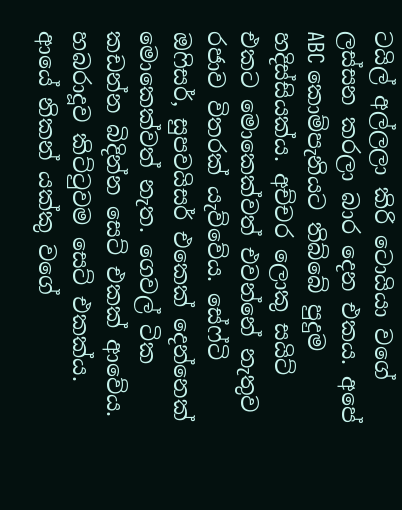ටයිල් අල්ලලා කිරි ටොයියා වගේ ලස්සන කරලා බාර දෙන එකය. අපේ ABC කොම්පැනියට තිබ්බේ පුදුම හදිස්සියක්ය. අච්චර ලොකු සයිට් එකට මොකෙක්වත් එවන්නේ නැතුව රජාව විතරක් යැව්වේය. සේෆ්ටි ඔෆිසර්, සුපවයිසර් එකෙක් දෙන්නෙක් මොකෙක්වත් නැත. ගෙවල් ටික කඩන්න බිදින්න සෙට් එකක් ආවේය. හබරාදූව කිට්ටුවම සෙට් එකක්ය. ආයේ නිකන් යක්කු වගේ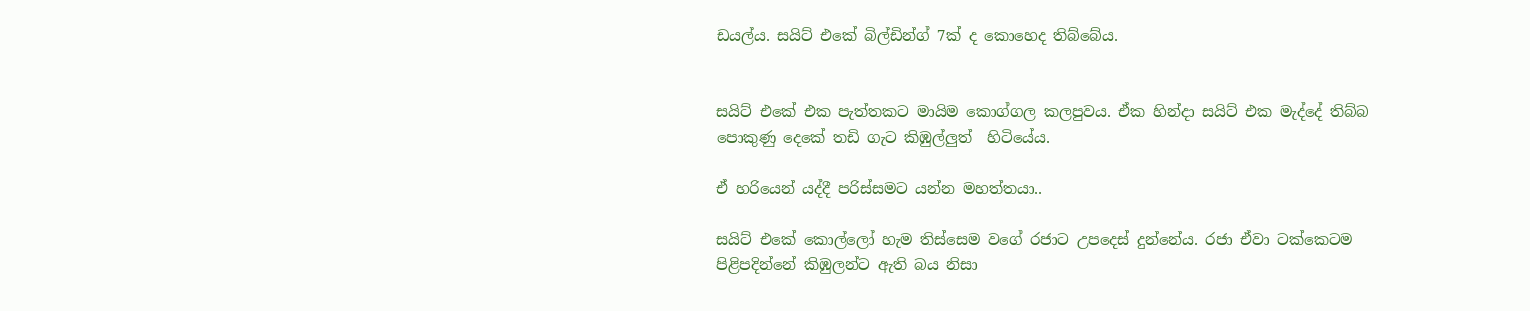ඩයල්ය. සයිට් එකේ බිල්ඩින්ග් 7ක් ද කොහෙද තිබ්බේය.


සයිට් එකේ එක පැත්තකට මායිම කොග්ගල කලපුවය. ඒක හින්දා සයිට් එක මැද්දේ තිබ්බ පොකුණු දෙකේ තඩි ගැට කිඹුල්ලුත්  හිටියේය.

ඒ හරියෙන් යද්දී පරිස්සමට යන්න මහත්තයා..

සයිට් එකේ කොල්ලෝ හැම තිස්සෙම වගේ රජාට උපදෙස් දුන්නේය. රජා ඒවා ටක්කෙටම පිළිපදින්නේ කිඹුලන්ට ඇති බය නිසා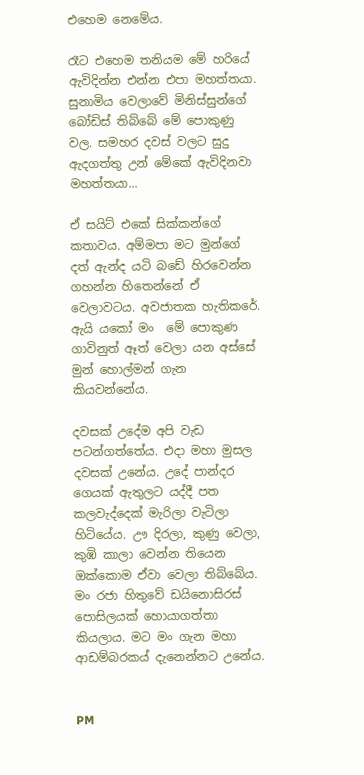එහෙම නෙමේය.

රෑට එහෙම තනියම මේ හරියේ ඇවිදින්න එන්න එපා මහත්තයා. සුනාමිය වෙලාවේ මිනිස්සුන්ගේ බෝඩිස් තිබ්බේ මේ පොකුණු වල. සමහර දවස් වලට සුදු ඇදගත්තු උන් මේකේ ඇවිදිනවා මහත්තයා...

ඒ සයිට් එකේ සික්කන්ගේ කතාවය. අම්මපා මට මුන්ගේ දත් ඇන්ද යටි බඩේ හිරවෙන්න ගහන්න හිතෙන්නේ ඒ වෙලාවටය. අවජාතක හැතිකරේ. ඇයි යකෝ මං  මේ පොකුණ ගාවිනුත් ඈත් වෙලා යන අස්සේ මුන් හොල්මන් ගැන කියවන්නේය.

දවසක් උදේම අපි වැඩ පටන්ගත්තේය. එදා මහා මුසල දවසක් උනේය. උදේ පාන්දර ගෙයක් ඇතුලට යද්දී පත කලවැද්දෙක් මැරිලා වැටිලා හිටියේය. ඌ දිරලා, කුණු වෙලා, කුඹි කාලා වෙන්න තියෙන ඔක්කොම ඒවා වෙලා තිබ්බේය. මං රජා හිතුවේ ඩයිනොසිරස් පොසිලයක් හොයාගත්තා කියලාය. මට මං ගැන මහා ආඩම්බරකය් දැනෙන්නට උනේය.


PM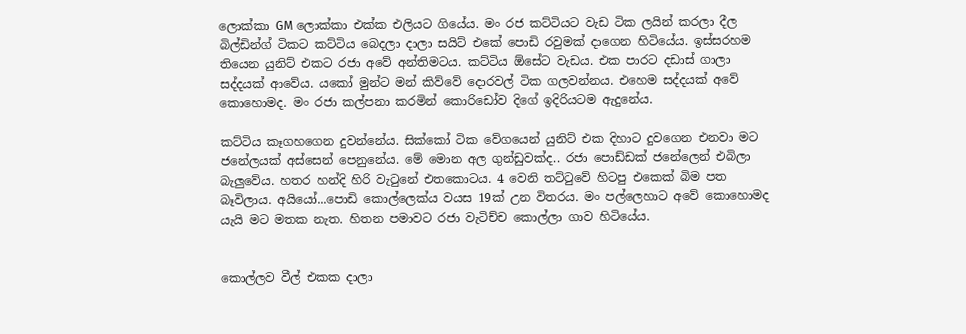ලොක්කා GM ලොක්කා එක්ක එලියට ගියේය. මං රජ කට්ටියට වැඩ ටික ලයින් කරලා දීල බිල්ඩින්ග් ටිකට කට්ටිය බෙදලා දාලා සයිට් එකේ පොඩි රවුමක් දාගෙන හිටියේය. ඉස්සරහම තියෙන යුනිට් එකට රජා අවේ අන්තිමටය. කට්ටිය ඕසේට වැඩය. එක පාරට දඩාස් ගාලා සද්දයක් ආවේය. යකෝ මුන්ට මන් කිව්වේ දොරවල් ටික ගලවන්නය. එහෙම සද්දයක් අවේ කොහොමද. මං රජා කල්පනා කරමින් කොරිඩෝව දිගේ ඉදිරියටම ඇදුනේය.

කට්ටිය කෑගහගෙන දුවන්නේය. සික්කෝ ටික වේගයෙන් යුනිට් එක දිහාට දුවගෙන එනවා මට ජනේලයක් අස්සෙන් පෙනුනේය. මේ මොන අල ගුන්ඩුවක්ද.. රජා පොඩ්ඩක් ජනේලෙන් එබිලා බැලුවේය. හතර හන්දි හිරි වැටුනේ එතකොටය. 4 වෙනි තට්ටුවේ හිටපු එකෙක් බිම පත බෑවිලාය. අයියෝ...පොඩි කොල්ලෙක්ය වයස 19ක් උන විතරය. මං පල්ලෙහාට අවේ කොහොමද යැයි මට මතක නැත. හිතන පමාවට රජා වැටිච්ච කොල්ලා ගාව හිටියේය.


කොල්ලව වීල් එකක දාලා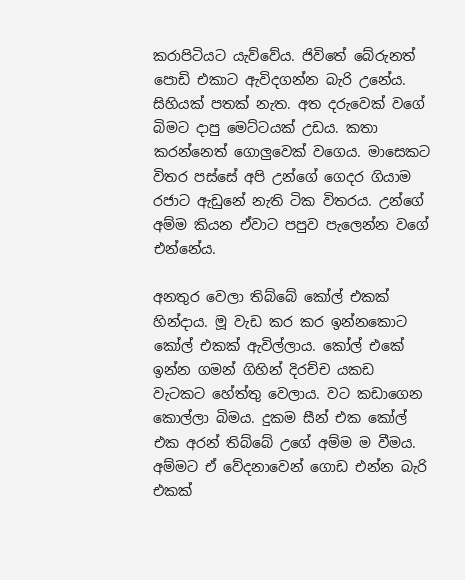කරාපිටියට යැව්වේය. ජිවිතේ බේරුනත් පොඩි එකාට ඇවිදගන්න බැරි උනේය. සිහියක් පතක් නැත. අත දරුවෙක් වගේ බිමට දාපු මෙට්ටයක් උඩය. කතා කරන්නෙත් ගොලුවෙක් වගෙය. මාසෙකට විතර පස්සේ අපි උන්ගේ ගෙදර ගියාම රජාට ඇඩුනේ නැති ටික විතරය. උන්ගේ අම්ම කියන ඒවාට පපුව පැලෙන්න වගේ එන්නේය.

අනතුර වෙලා තිබ්බේ කෝල් එකක් හින්දාය. මූ වැඩ කර කර ඉන්නකොට කෝල් එකක් ඇවිල්ලාය. කෝල් එකේ ඉන්න ගමන් ගිහින් දිරච්ච යකඩ වැටකට හේත්තු වෙලාය. වට කඩාගෙන කොල්ලා බිමය. දුකම සීන් එක කෝල් එක අරන් තිබ්බේ උගේ අම්ම ම වීමය. අම්මට ඒ වේදනාවෙන් ගොඩ එන්න බැරි එකක්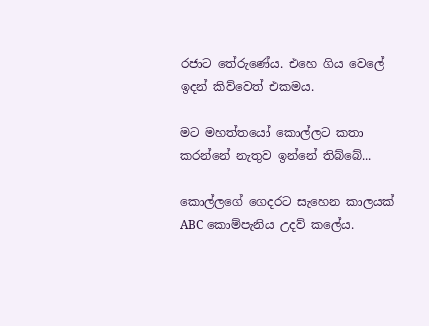රජාට තේරුණේය. එහෙ ගිය වෙලේ ඉදන් කිව්වෙත් එකමය.

මට මහත්තයෝ කොල්ලට කතා කරන්නේ නැතුව ඉන්නේ තිබ්බේ...

කොල්ලගේ ගෙදරට සැහෙන කාලයක් ABC කොම්පැනිය උදව් කලේය.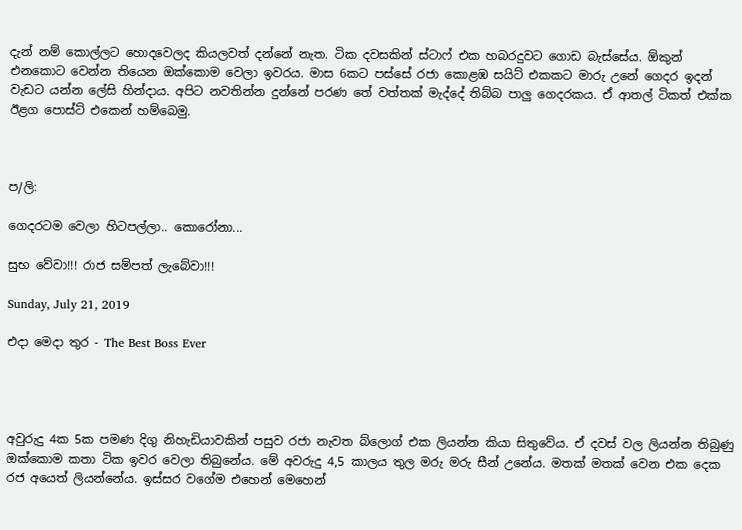දැන් නම් කොල්ලට හොදවෙලද කියලවත් දන්නේ නැත. ටික දවසකින් ස්ටාෆ් එක හබරදුවට ගොඩ බැස්සේය. ඕකුන් එනකොට වෙන්න තියෙන ඔක්කොම වෙලා ඉවරය. මාස 6කට පස්සේ රජා කොළඹ සයිට් එකකට මාරු උනේ ගෙදර ඉදන් වැඩට යන්න ලේසි හින්දාය. අපිට නවතින්න දුන්නේ පරණ තේ වත්තක් මැද්දේ තිබ්බ පාලු ගෙදරකය. ඒ ආතල් ටිකත් එක්ක ඊළග පොස්ට් එකෙන් හම්බෙමු.



ප/ලි:

ගෙදරටම වෙලා හිටපල්ලා.. කොරෝනා...

සුභ වේවා!!! රාජ සම්පත් ලැබේවා!!!

Sunday, July 21, 2019

එදා මෙදා තුර - The Best Boss Ever




අවුරුදු 4ක 5ක පමණ දිගු නිහැඩියාවකින් පසුව රජා නැවත බ්ලොග් එක ලියන්න කියා සිතුවේය. ඒ දවස් වල ලියන්න තිබුණු ඔක්කොම කතා ටික ඉවර වෙලා තිබුනේය. මේ අවරුදු 4,5 කාලය තුල මරු මරු සීන් උනේය. මතක් මතක් වෙන එක දෙක රජ අයෙත් ලියන්නේය. ඉස්සර වගේම එහෙන් මෙහෙන්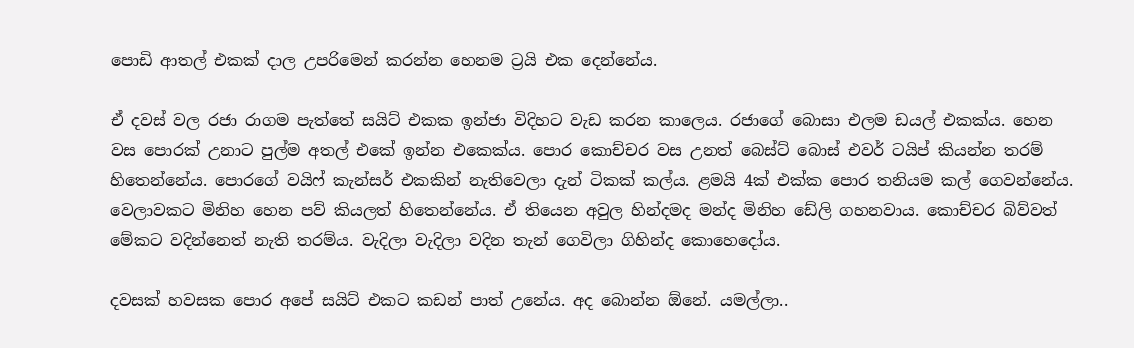පොඩි ආතල් එකක් දාල උපරිමෙන් කරන්න හෙනම ට්‍රයි එක දෙන්නේය.

ඒ දවස් වල රජා රාගම පැත්තේ සයිට් එකක ඉන්ජා විදිහට වැඩ කරන කාලෙය. රජාගේ බොසා එලම ඩයල් එකක්ය. හෙන වස පොරක් උනාට පුල්ම අතල් එකේ ඉන්න එකෙක්ය. පොර කොච්චර වස උනත් බෙස්ට් බොස් එවර් ටයිප් කියන්න තරම් හිතෙන්නේය. පොරගේ වයිෆ් කැන්සර් එකකින් නැතිවෙලා දැන් ටිකක් කල්ය. ළමයි 4ක් එක්ක පොර තනියම කල් ගෙවන්නේය. වෙලාවකට මිනිහ හෙන පව් කියලත් හිතෙන්නේය. ඒ තියෙන අවුල හින්දමද මන්ද මිනිහ ඩේලි ගහනවාය. කොච්චර බිව්වත් මේකට වදින්නෙත් නැති තරම්ය. වැදිලා වැදිලා වදින තැන් ගෙවිලා ගිහින්ද කොහෙදෝය.

දවසක් හවසක පොර අපේ සයිට් එකට කඩන් පාත් උනේය. අද බොන්න ඕනේ. යමල්ලා..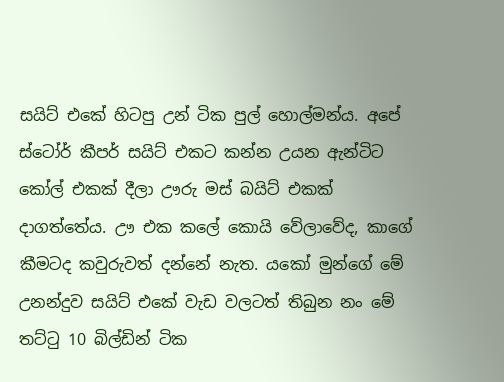සයිට් එකේ හිටපු උන් ටික පුල් හොල්මන්ය. අපේ ස්ටෝර් කීපර් සයිට් එකට කන්න උයන ඇන්ටිට කෝල් එකක් දීලා ඌරු මස් බයිට් එකක් දාගත්තේය. ඌ එක කලේ කොයි වේලාවේද, කාගේ කීමටද කවුරුවත් දන්නේ නැත. යකෝ මුන්ගේ මේ උනන්දුව සයිට් එකේ වැඩ වලටත් තිබුන නං මේ තට්ටු 10 බිල්ඩින් ටික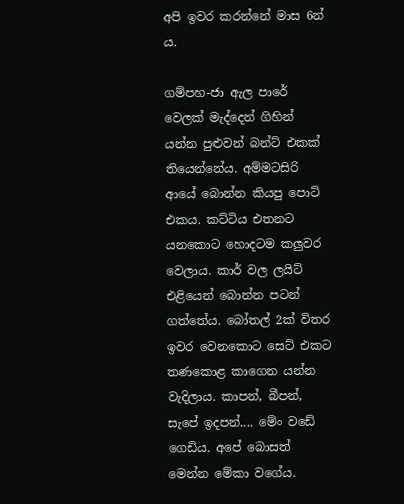අපි ඉවර කරන්නේ මාස 6න් ය.

ගම්පහ-ජා ඇල පාරේ වෙලක් මැද්දෙන් ගිහින් යන්න පුළුවන් බන්ට් එකක් තියෙන්නේය. අම්මටසිරි ආයේ බොන්න කියපු පොට් එකය. කට්ටිය එතනට යනකොට හොදටම කලුවර වෙලාය. කාර් වල ලයිට් එළියෙන් බොන්න පටන් ගත්තේය. බෝතල් 2ක් විතර ඉවර වෙනකොට සෙට් එකට තණකොළ කාගෙන යන්න වැදිලාය. කාපන්, බීපන්, සැපේ ඉදපන්.... මේං වඩේ ගෙඩිය. අපේ බොසත් මෙන්න මේකා වගේය.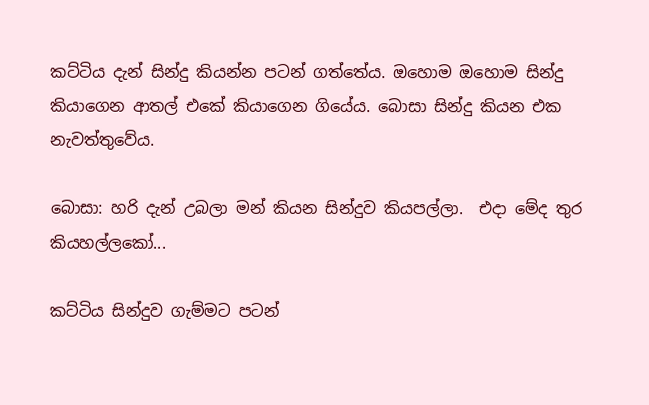කට්ටිය දැන් සින්දු කියන්න පටන් ගත්තේය. ඔහොම ඔහොම සින්දු කියාගෙන ආතල් එකේ කියාගෙන ගියේය. බොසා සින්දු කියන එක නැවත්තුවේය.

බොසා: හරි දැන් උබලා මන් කියන සින්දුව කියපල්ලා.  එදා මේද තුර කියහල්ලකෝ...

කට්ටිය සින්දුව ගැම්මට පටන්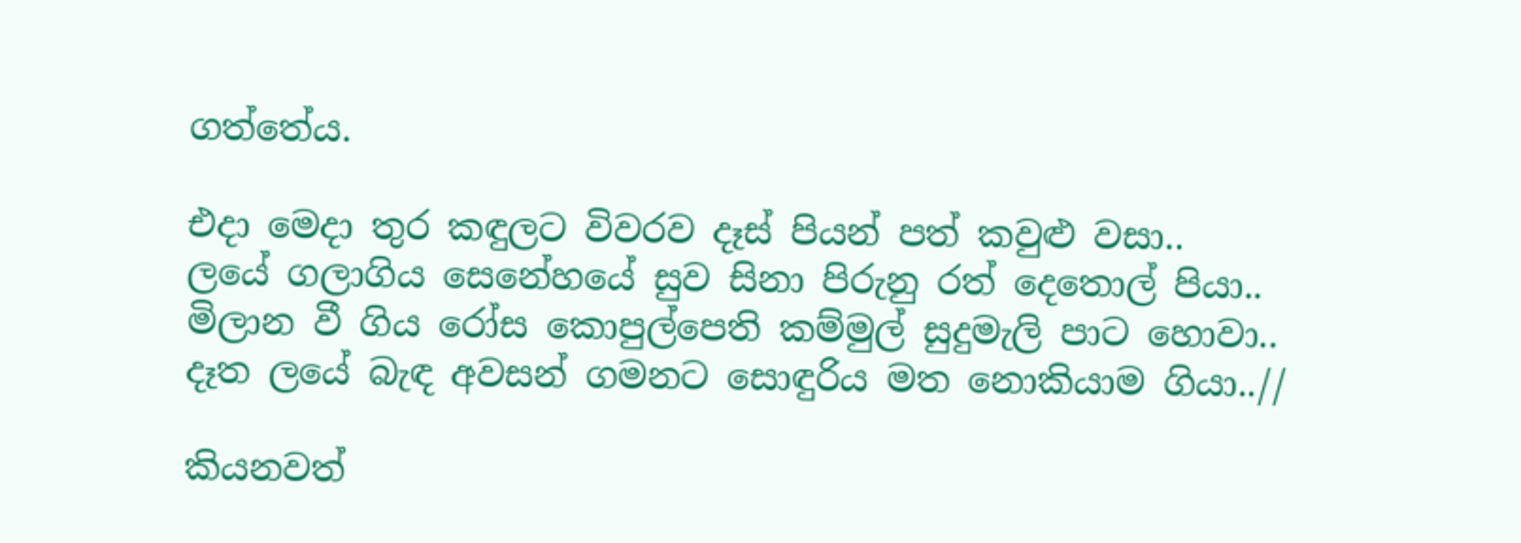ගත්තේය.

එදා මෙදා තුර කඳුලට විවරව දෑස් පියන් පත් කවුළු වසා..
ලයේ ගලාගිය සෙනේහයේ සුව සිනා පිරුනු රත් දෙතොල් පියා..
මිලාන වී ගිය රෝස කොපුල්පෙති කම්මුල් සුදුමැලි පාට හොවා..
දෑත ලයේ බැඳ අවසන් ගමනට සොඳුරිය මත නොකියාම ගියා..//

කියනවත්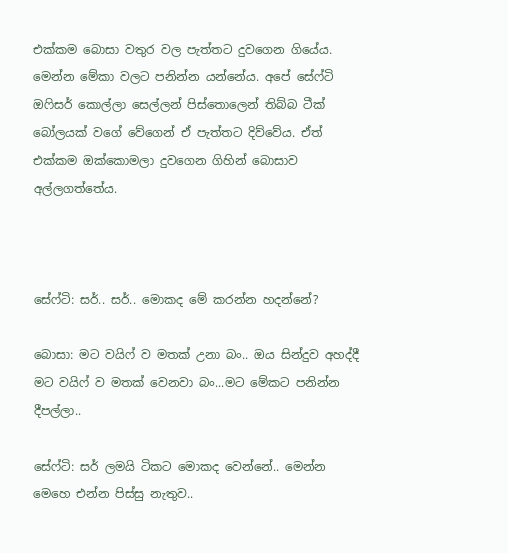එක්කම බොසා වතුර වල පැත්තට දුවගෙන ගියේය. මෙන්න මේකා වලට පනින්න යන්නේය. අපේ සේෆ්ටි ඔෆිසර් කොල්ලා සෙල්ලන් පිස්තොලෙන් තිබ්බ ටීක් බෝලයක් වගේ වේගෙන් ඒ පැත්තට දිව්වේය. ඒත් එක්කම ඔක්කොමලා දුවගෙන ගිහින් බොසාව අල්ලගත්තේය.



සේෆ්ටි: සර්.. සර්.. මොකද මේ කරන්න හදන්නේ?

බොසා: මට වයිෆ් ව මතක් උනා බං.. ඔය සින්දුව අහද්දී මට වයිෆ් ව මතක් වෙනවා බං...මට මේකට පනින්න දීපල්ලා..

සේෆ්ටි: සර් ලමයි ටිකට මොකද වෙන්නේ.. මෙන්න මෙහෙ එන්න පිස්සු නැතුව..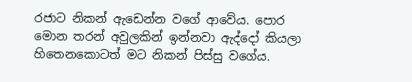රජාට නිකන් ඇඩෙන්න වගේ ආවේය. පොර මොන තරන් අවුලකින් ඉන්නවා ඇද්දෝ කියලා හිතෙනකොටත් මට නිකන් පිස්සු වගේය.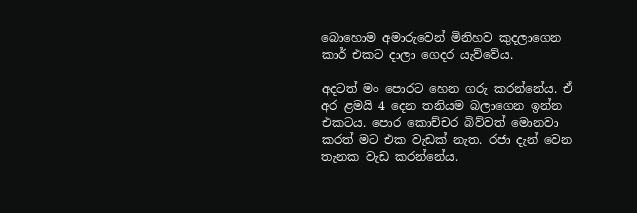බොහොම අමාරුවෙන් මිනිහව කුදලාගෙන කාර් එකට දාලා ගෙදර යැව්වේය.

අදටත් මං පොරට හෙන ගරු කරන්නේය. ඒ අර ළමයි 4 දෙන තනියම බලාගෙන ඉන්න එකටය. පොර කොච්චර බිව්වත් මොනවා කරත් මට එක වැඩක් නැත. රජා දැන් වෙන තැනක වැඩ කරන්නේය.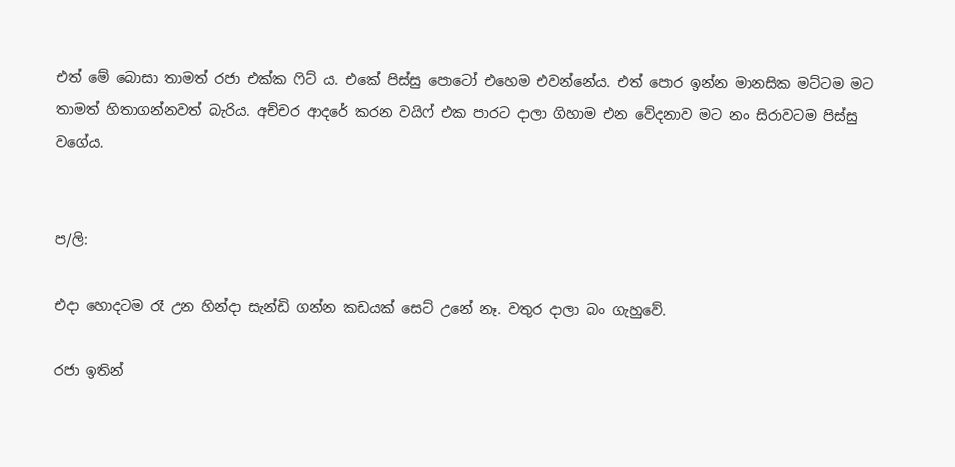එත් මේ බොසා තාමත් රජා එක්ක ෆිට් ය. එකේ පිස්සු පොටෝ එහෙම එවන්නේය. එත් පොර ඉන්න මානසික මට්ටම මට තාමත් හිතාගන්නවත් බැරිය. අච්චර ආදරේ කරන වයිෆ් එක පාරට දාලා ගිහාම එන වේදනාව මට නං සිරාවටම පිස්සු වගේය.


ප/ලි:

එදා හොදටම රෑ උන හින්දා සැන්ඩි ගන්න කඩයක් සෙට් උනේ නෑ. වතුර දාලා බං ගැහුවේ.

රජා ඉතින්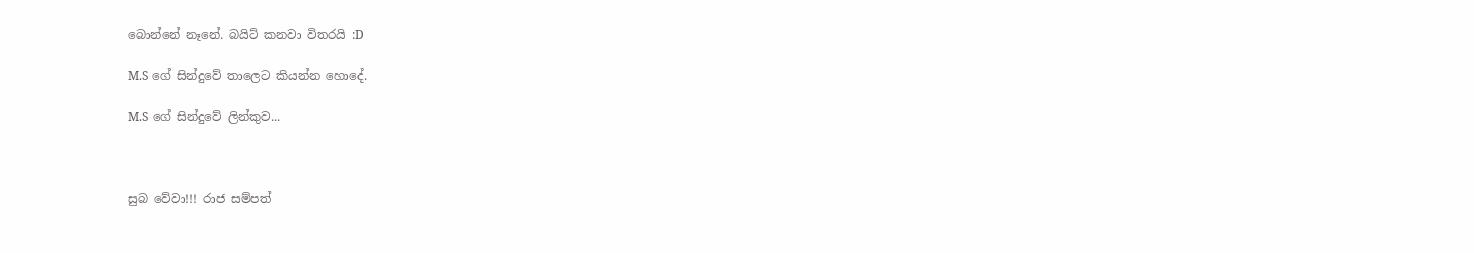බොන්නේ නෑනේ. බයිට් කනවා විතරයි :D

M.S ගේ සින්දුවේ තාලෙට කියන්න හොදේ.

M.S ගේ සින්දුවේ ලින්කුව...



සුබ වේවා!!! රාජ සම්පත්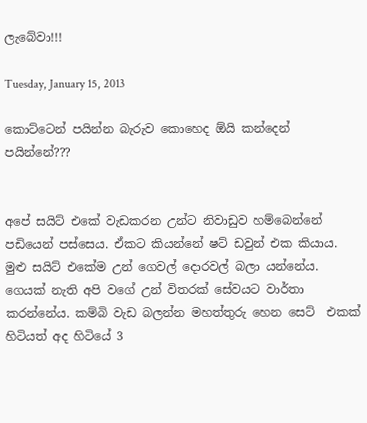ලැබේවා!!!

Tuesday, January 15, 2013

කොට්ටෙන් පයින්න බැරුව කොහෙද ඕයි කන්දෙන් පයින්නේ???


අපේ සයිට් එකේ වැඩකරන උන්ට නිවාඩුව හම්බෙන්නේ පඩියෙන් පස්සෙය. ඒකට කියන්නේ ෂට් ඩවුන් එක කියාය. මුළු සයිට් එකේම උන් ගෙවල් දොරවල් බලා යන්නේය. ගෙයක් නැති අපි වගේ උන් විතරක් සේවයට වාර්තා කරන්නේය. කම්බි වැඩ බලන්න මහත්තුරු හෙන සෙට්  එකක් හිටියත් අද හිටියේ 3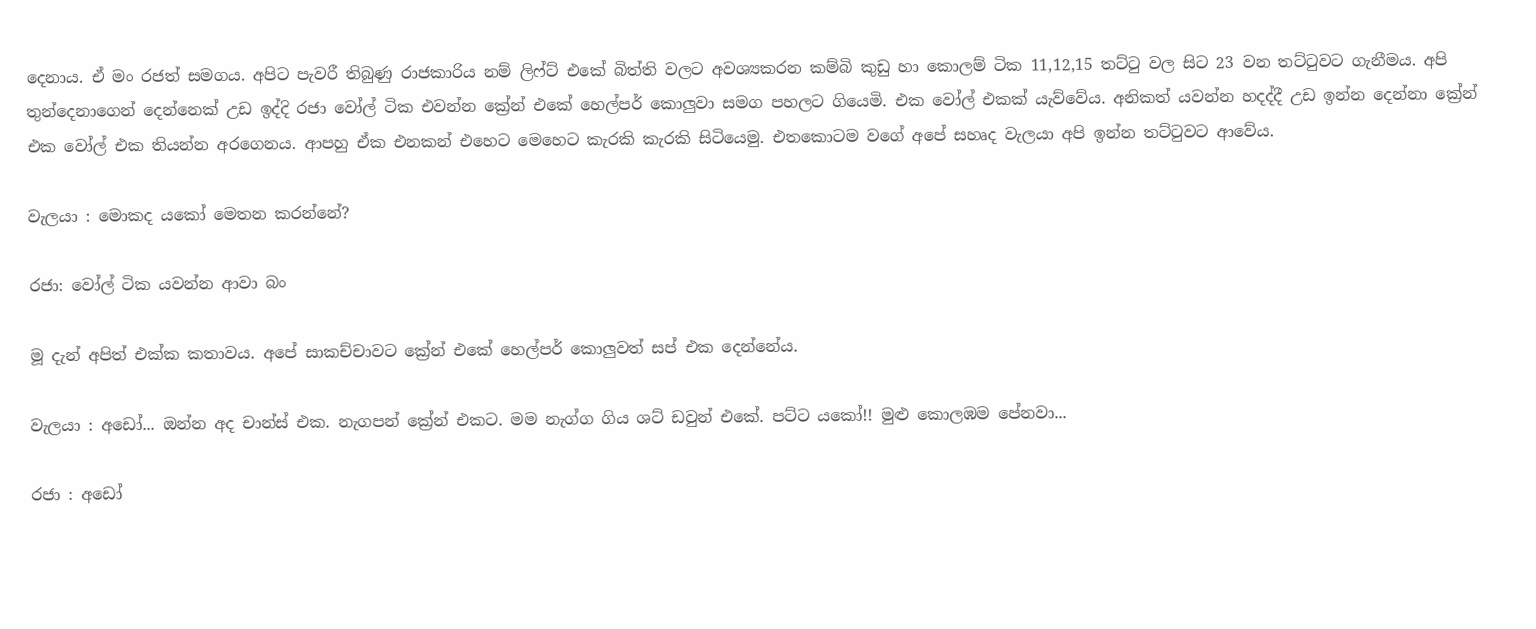දෙනාය. ඒ මං රජත් සමගය. අපිට පැවරී තිබුණු රාජකාරිය නම් ලිෆ්ට් එකේ බිත්ති වලට අවශ්‍යකරන කම්බි කුඩු හා කොලම් ටික 11,12,15 තට්ටු වල සිට 23 වන තට්ටුවට ගැනීමය. අපි තුන්දෙනාගෙන් දෙන්නෙක් උඩ ඉද්දි රජා වෝල් ටික එවන්න ක්‍රේන් එකේ හෙල්පර් කොලුවා සමග පහලට ගියෙමි. එක වෝල් එකක් යැව්වේය. අනිකත් යවන්න හදද්දී උඩ ඉන්න දෙන්නා ක්‍රේන් එක වෝල් එක තියන්න අරගෙනය. ආපහු ඒක එනකන් එහෙට මෙහෙට කැරකි කැරකි සිටියෙමු. එතකොටම වගේ අපේ සහෘද වැලයා අපි ඉන්න තට්ටුවට ආවේය.

වැලයා : මොකද යකෝ මෙතන කරන්නේ?

රජා: වෝල් ටික යවන්න ආවා බං

මූ දැන් අපිත් එක්ක කතාවය. අපේ සාකච්චාවට ක්‍රේන් එකේ හෙල්පර් කොලුවත් සප් එක දෙන්නේය.

වැලයා : අඩෝ... ඔන්න අද චාන්ස් එක. නැගපන් ක්‍රේන් එකට. මම නැග්ග ගිය ශට් ඩවුන් එකේ. පට්ට යකෝ!! මුළු කොලඹම පේනවා...

රජා : අඩෝ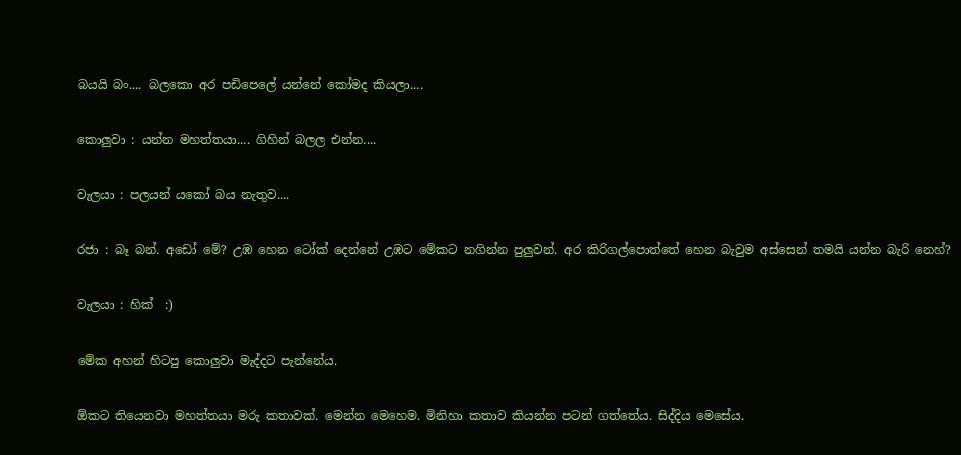බයයි බං.... බලකො අර පඩිපෙලේ යන්නේ කෝමද කියලා....

කොලුවා : යන්න මහත්තයා.... ගිහින් බලල එන්න....

වැලයා : පලයන් යකෝ බය නැතුව....

රජා : බෑ බන්. අඩෝ මේ? උඹ හෙන ටෝක් දෙන්නේ උඹට මේකට නගින්න පුලුවන්. අර කිරිගල්පොත්තේ හෙන බැවුම අස්සෙන් තමයි යන්න බැරි නෙහ්?

වැලයා : හික්  :)

මේක අහන් හිටපු කොලුවා මැද්දට පැන්නේය.

ඕකට තියෙනවා මහත්තයා මරු කතාවක්. මෙන්න මෙහෙම. මිනිහා කතාව කියන්න පටන් ගත්තේය. සිද්දිය මෙසේය.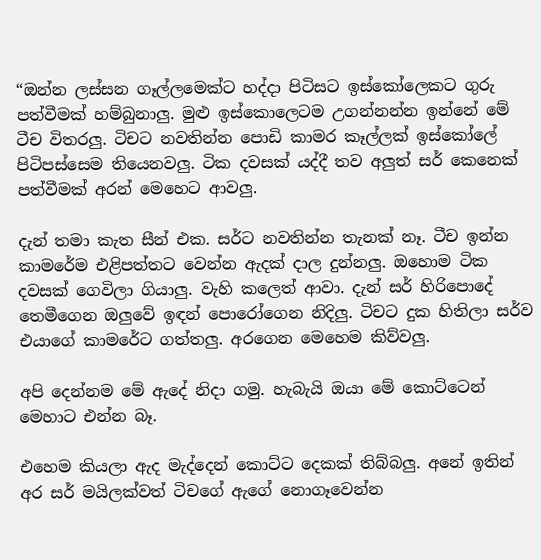“ඔන්න ලස්සන ගෑල්ලමෙක්ට හද්දා පිටිසට ඉස්කෝලෙකට ගුරු පත්වීමක් හම්බුනාලු. මුළු ඉස්කොලෙටම උගන්නන්න ඉන්නේ මේ ටීච විතරලු. ටිචට නවතින්න පොඩි කාමර කෑල්ලක් ඉස්කෝලේ පිටිපස්සෙම තියෙනවලු. ටික දවසක් යද්දී තව අලුත් සර් කෙනෙක් පත්වීමක් අරන් මෙහෙට ආවලු.

දැන් තමා කැත සීන් එක. සර්ට නවතින්න තැනක් නෑ. ටීච ඉන්න කාමරේම එළිපත්තට වෙන්න ඇදක් දාල දුන්නලු. ඔහොම ටික දවසක් ගෙවිලා ගියාලු. වැහි කලෙත් ආවා. දැන් සර් හිරිපොදේ තෙමීගෙන ඔලුවේ ඉඳන් පොරෝගෙන නිදිලු. ටිචට දුක හිතිලා සර්ව එයාගේ කාමරේට ගත්තලු. අරගෙන මෙහෙම කිව්වලු.

අපි දෙන්නම මේ ඇදේ නිදා ගමු. හැබැයි ඔයා මේ කොට්ටෙන් මෙහාට එන්න බෑ.

එහෙම කියලා ඇද මැද්දෙන් කොට්ට දෙකක් තිබ්බලු. අනේ ඉතින් අර සර් මයිලක්වත් ටිචගේ ඇගේ නොගෑවෙන්න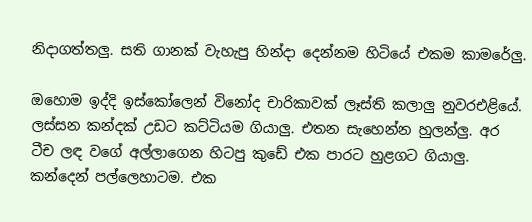නිදාගත්තලු. සති ගානක් වැහැපු හින්දා දෙන්නම හිටියේ එකම කාමරේලු.

ඔහොම ඉද්දි ඉස්කෝලෙන් විනෝද චාරිකාවක් ලෑස්ති කලාලු නුවරඑළියේ. ලස්සන කන්දක් උඩට කට්ටියම ගියාලු. එතන සැහෙන්න හුලන්ලු. අර ටීච ලඳ වගේ අල්ලාගෙන හිටපු කුඩේ එක පාරට හුළගට ගියාලු. කන්දෙන් පල්ලෙහාටම. එක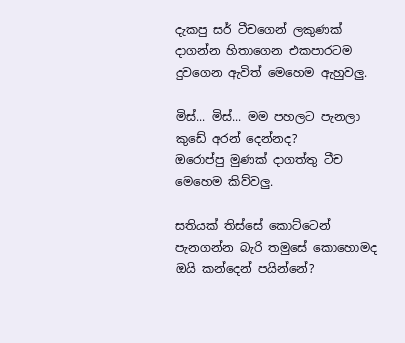දැකපු සර් ටීචගෙන් ලකුණක් දාගන්න හිතාගෙන එකපාරටම දුවගෙන ඇවිත් මෙහෙම ඇහුවලු.

මිස්... මිස්... මම පහලට පැනලා කුඩේ අරන් දෙන්නද?
ඔරොප්පු මුණක් දාගත්තු ටීච මෙහෙම කිව්වලු.

සතියක් තිස්සේ කොට්ටෙන් පැනගන්න බැරි තමුසේ කොහොමද ඔයි කන්දෙන් පයින්නේ?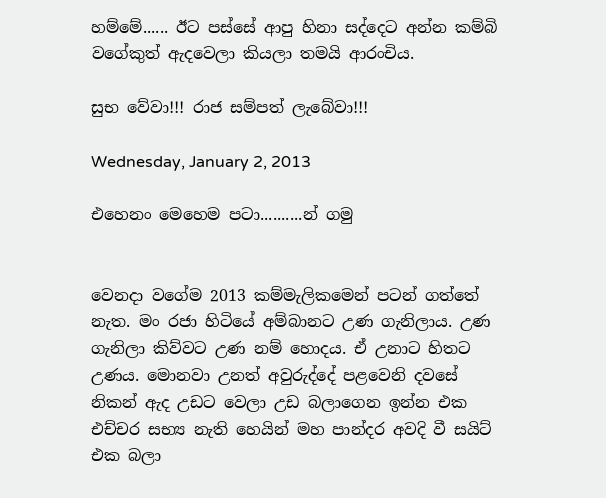හම්මේ...... ඊට පස්සේ ආපු හිනා සද්දෙට අන්න කම්බි වගේකුත් ඇදවෙලා කියලා තමයි ආරංචිය.

සුභ වේවා!!! රාජ සම්පත් ලැබේවා!!!

Wednesday, January 2, 2013

එහෙනං මෙහෙම පටා..........න් ගමු


වෙනදා වගේම 2013 කම්මැලිකමෙන් පටන් ගත්තේ නැත. මං රජා හිටියේ අම්බානට උණ ගැනිලාය. උණ ගැනිලා කිව්වට උණ නම් හොදය. ඒ උනාට හිතට උණය. මොනවා උනත් අවුරුද්දේ පළවෙනි දවසේ නිකන් ඇද උඩට වෙලා උඩ බලාගෙන ඉන්න එක එච්චර සභ්‍ය නැති හෙයින් මහ පාන්දර අවදි වී සයිට් එක බලා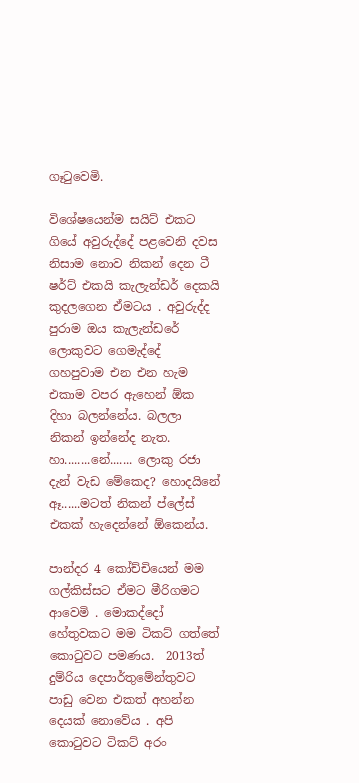ගෑටුවෙමි.

විශේෂයෙන්ම සයිට් එකට ගියේ අවුරුද්දේ පළවෙනි දවස නිසාම නොව නිකන් දෙන ටී ෂර්ට් එකයි කැලැන්ඩර් දෙකයි කුදලගෙන ඒමටය . අවුරුද්ද පුරාම ඔය කැලැන්ඩරේ ලොකුවට ගෙමැද්දේ ගහපුවාම එන එන හැම එකාම වපර ඇහෙන් ඕක දිහා බලන්නේය. බලලා නිකන් ඉන්නේද නැත. හා........නේ....... ලොකු රජා දැන් වැඩ මේකෙද? හොදයිනේ ඈ......මටත් නිකන් ප්ලේස් එකක් හැදෙන්නේ ඕකෙන්ය.

පාන්දර 4 කෝච්චියෙන් මම ගල්කිස්සට ඒමට මීරිගමට ආවෙමි . මොකද්දෝ හේතුවකට මම ටිකට් ගත්තේ කොටුවට පමණය.  2013ත් දුම්රිය දෙපාර්තුමේන්තුවට පාඩු වෙන එකත් අහන්න දෙයක් නොවේය . අපි කොටුවට ටිකට් අරං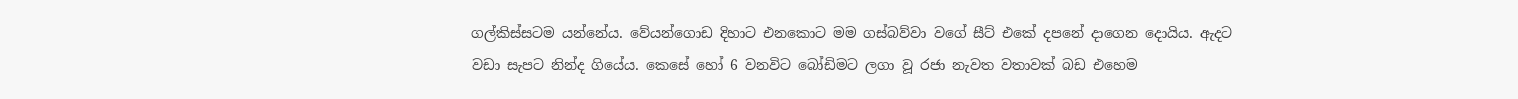ගල්කිස්සටම යන්නේය. වේයන්ගොඩ දිහාට එනකොට මම ගස්බව්වා වගේ සීට් එකේ දපනේ දාගෙන දොයිය. ඇදට වඩා සැපට නින්ද ගියේය. කෙසේ හෝ 6 වනවිට බෝඩිමට ලගා වූ රජා නැවත වතාවක් බඩ එහෙම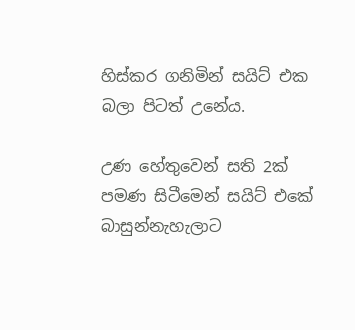හිස්කර ගනිමින් සයිට් එක බලා පිටත් උනේය.

උණ හේතුවෙන් සති 2ක් පමණ සිටීමෙන් සයිට් එකේ බාසුන්නැහැලාට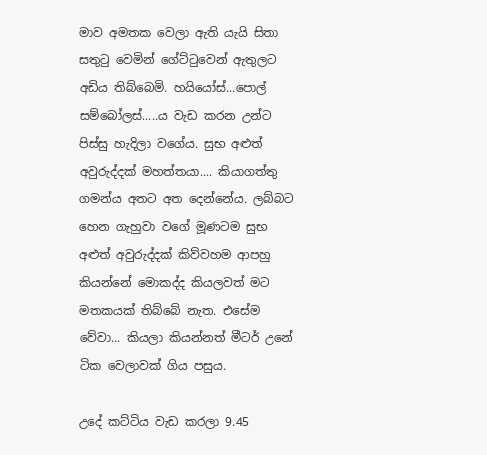මාව අමතක වෙලා ඇති යැයි සිතා සතුටු වෙමින් ගේට්ටුවෙන් ඇතුලට අඩිය තිබ්බෙමි. හයියෝස්...පොල් සම්බෝලස්.....ය වැඩ කරන උන්ට පිස්සු හැදිලා වගේය. සුභ අළුත් අවුරුද්දක් මහත්තයා.... කියාගත්තු ගමන්ය අතට අත දෙන්නේය. ලබ්බට හෙන ගැහුවා වගේ මූණටම සුභ අළුත් අවුරුද්දක් කිව්වහම ආපහු කියන්නේ මොකද්ද කියලවත් මට මතකයක් තිබ්බේ නැත. එසේම වේවා... කියලා කියන්නත් මීටර් උනේ ටික වෙලාවක් ගිය පසුය.

උදේ කට්ටිය වැඩ කරලා 9.45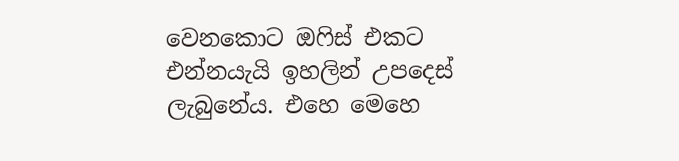වෙනකොට ඔෆිස් එකට එන්නයැයි ඉහලින් උපදෙස් ලැබුනේය. එහෙ මෙහෙ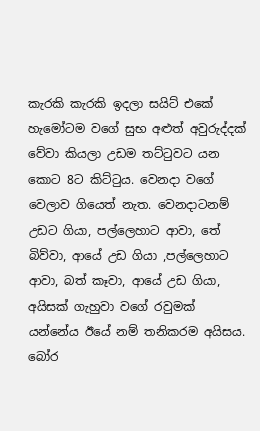කැරකි කැරකි ඉදලා සයිට් එකේ හැමෝටම වගේ සුභ අළුත් අවුරුද්දක් වේවා කියලා උඩම තට්ටුවට යන කොට 8ට කිට්ටුය. වෙනදා වගේ වෙලාව ගියෙත් නැත. වෙනදාටනම් උඩට ගියා, පල්ලෙහාට ආවා, තේ බිව්වා, ආයේ උඩ ගියා ,පල්ලෙහාට ආවා, බත් කෑවා, ආයේ උඩ ගියා, අයිසක් ගැහුවා වගේ රවුමක් යන්නේය ඊයේ නම් තනිකරම අයිසය. බෝර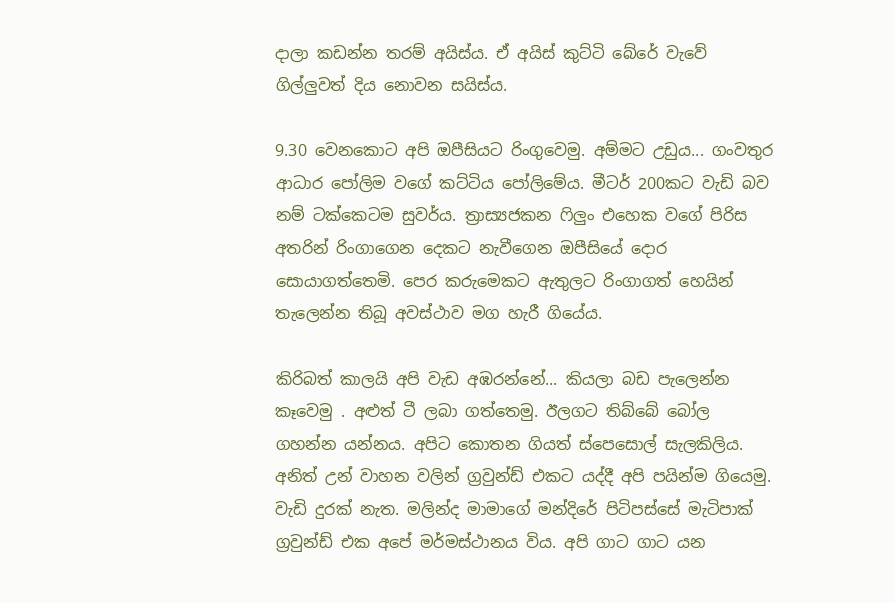දාලා කඩන්න තරම් අයිස්ය. ඒ අයිස් කුට්ටි බේරේ වැවේ ගිල්ලුවත් දිය නොවන සයිස්ය.

9.30 වෙනකොට අපි ඔපීසියට රිංගුවෙමු. අම්මට උඩුය... ගංවතුර ආධාර පෝලිම වගේ කට්ටිය පෝලිමේය. මීටර් 200කට වැඩි බව නම් ටක්කෙටම සුවර්ය. ත්‍රාස්‍යජකන ෆිලුං එහෙක වගේ පිරිස අතරින් රිංගාගෙන දෙකට නැවීගෙන ඔපීසියේ දොර සොයාගත්තෙමි. පෙර කරුමෙකට ඇතුලට රිංගාගත් හෙයින් තැලෙන්න තිබූ අවස්ථාව මග හැරී ගියේය.

කිරිබත් කාලයි අපි වැඩ අඹරන්නේ... කියලා බඩ පැලෙන්න කෑවෙමු . අළුත් ටී ලබා ගත්තෙමු. ඊලගට තිබ්බේ බෝල ගහන්න යන්නය. අපිට කොතන ගියත් ස්පෙසොල් සැලකිලිය. අනිත් උන් වාහන වලින් ග්‍රවුන්ඩ් එකට යද්දී අපි පයින්ම ගියෙමු. වැඩි දුරක් නැත. මලින්ද මාමාගේ මන්දිරේ පිටිපස්සේ මැටිපාක් ග්‍රවුන්ඩ් එක අපේ මර්මස්ථානය විය. අපි ගාට ගාට යන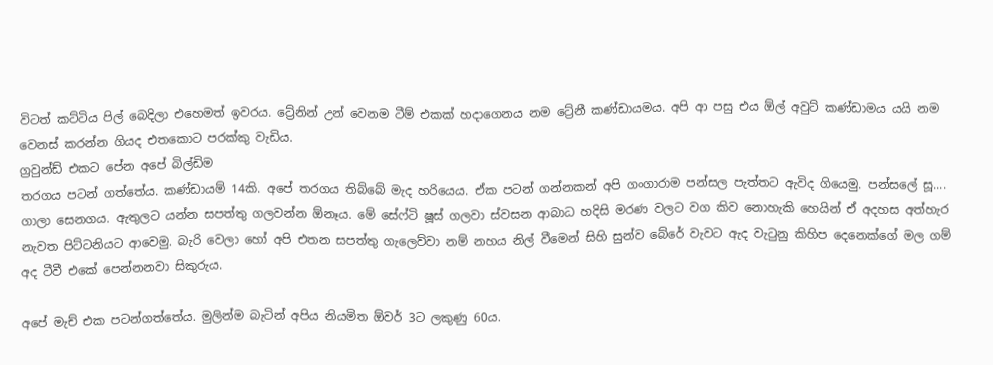විටත් කට්ටිය පිල් බෙදිලා එහෙමත් ඉවරය. ට්‍රේනින් උන් වෙනම ටීම් එකක් හදාගෙනය නම ට්‍රේනී කණ්ඩායමය. අපි ආ පසු එය ඕල් අවුට් කණ්ඩාමය යයි නම වෙනස් කරන්න ගියද එතකොට පරක්කු වැඩිය.
ග්‍රවුන්ඩ් එකට පේන අපේ බිල්ඩිම
තරගය පටන් ගත්තේය. කණ්ඩායම් 14කි. අපේ තරගය තිබ්බේ මැද හරියෙය. ඒක පටන් ගන්නකන් අපි ගංගාරාම පන්සල පැත්තට ඇවිද ගියෙමු. පන්සලේ සූ.... ගාලා සෙනගය. ඇතුලට යන්න සපත්තු ගලවන්න ඕනෑය. මේ සේෆ්ටි ෂූස් ගලවා ස්වසන ආබාධ හදිසි මරණ වලට වග කිව නොහැකි හෙයින් ඒ අදහස අත්හැර නැවත පිට්ටනියට ආවෙමු. බැරි වෙලා හෝ අපි එතන සපත්තු ගැලෙව්වා නම් නහය නිල් වීමෙන් සිහි සුන්ව බේරේ වැවට ඇද වැටුනු කිහිප දෙනෙක්ගේ මල ගම් අද ටීවී එකේ පෙන්නනවා සිකුරුය.

අපේ මැච් එක පටන්ගත්තේය. මුලින්ම බැටින් අපිය නියමිත ඕවර් 3ට ලකුණු 60ය.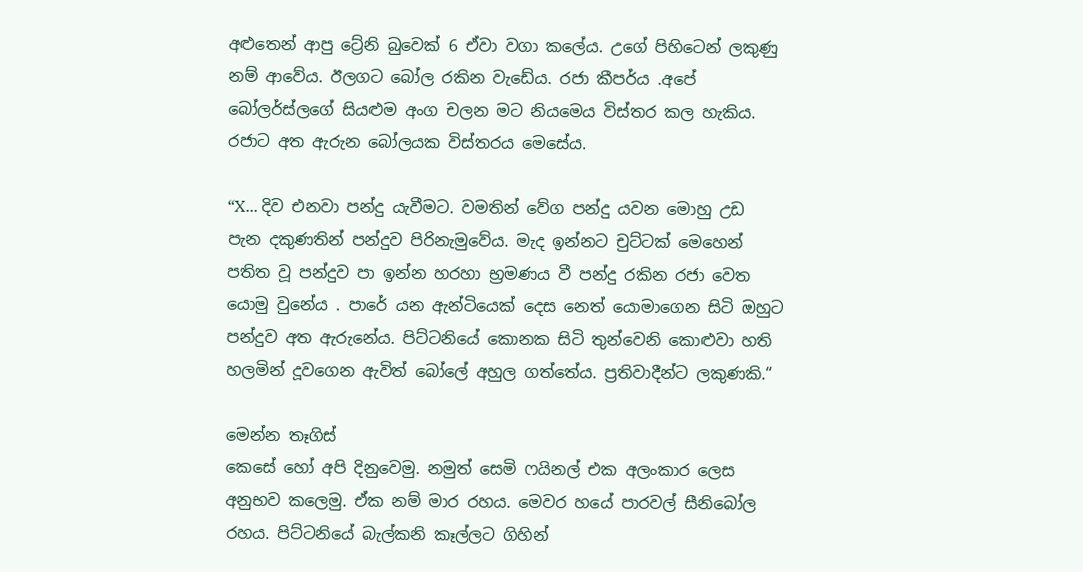අළුතෙන් ආපු ට්‍රේනි බුවෙක් 6 ඒවා වගා කලේය. උගේ පිහිටෙන් ලකුණු නම් ආවේය. ඊලගට බෝල රකින වැඩේය. රජා කීපර්ය .අපේ බෝලර්ස්ලගේ සියළුම අංග චලන මට නියමෙය විස්තර කල හැකිය. රජාට අත ඇරුන බෝලයක විස්තරය මෙසේය.

“X... දිව එනවා පන්දු යැවීමට. වමතින් වේග පන්දු යවන මොහු උඩ පැන දකුණතින් පන්දුව පිරිනැමුවේය. මැද ඉන්නට චුට්ටක් මෙහෙන් පතිත වූ පන්දුව පා ඉන්න හරහා භ්‍රමණය වී පන්දු රකින රජා වෙත යොමු වුනේය . පාරේ යන ඇන්ටියෙක් දෙස නෙත් යොමාගෙන සිටි ඔහුට පන්දුව අත ඇරුනේය. පිට්ටනියේ කොනක සිටි තුන්වෙනි කොළුවා හති හලමින් දූවගෙන ඇවිත් බෝලේ අහුල ගත්තේය. ප්‍රතිවාදීන්ට ලකුණකි.“

මෙන්න තෑගිස්
කෙසේ හෝ අපි දිනුවෙමු. නමුත් සෙමි ෆයිනල් එක අලංකාර ලෙස අනුභව කලෙමු. ඒක නම් මාර රහය. මෙවර හයේ පාරවල් සීනිබෝල රහය. පිට්ටනියේ බැල්කනි කෑල්ලට ගිහින්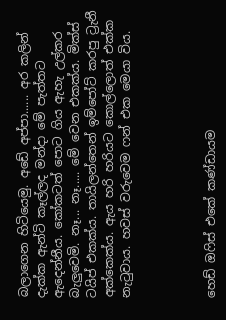බලාගෙන හිටියෙමු. අඩේ අප්පා...... අර කලින් දැක්ක ඇන්ටි කෑල්ලද මන්දා මේ පැත්තට ඇදෙන්නීය. කෝකටත් පොට ගිය ඇහැ උල්කර බැලුවෙමි. නෑ... නෑ..... මේ වෙන එකක්ය. මික්ස් ටයිප් එකක්ය. තායිලන්තෙන් ඉම්පෝට් කරපු ට්‍රැනී අක්කෙක්ය. ඇය හරි හරියට කොල්ලොත් එක්ක නැටුවාය. හවස් වරුවෙම ෆන් එක මෙයා විය.




හෙඩ් ඔෆිස් එකේ කණ්ඩායම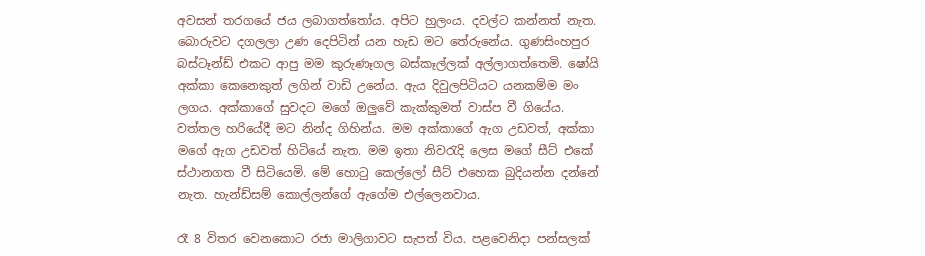අවසන් තරගයේ ජය ලබාගත්තෝය. අපිට හුලංය. දවල්ට කන්නත් නැත. බොරුවට දගලලා උණ දෙපිටින් යන හැඩ මට තේරුනේය. ගුණසිංහපුර බස්ටෑන්ඩ් එකට ආපු මම කුරුණෑගල බස්කෑල්ලක් අල්ලාගත්තෙමි. ෂෝයි අක්කා කෙනෙකුත් ලගින් වාඩි උනේය. ඇය දිවුලපිටියට යනකම්ම මං ලගය. අක්කාගේ සුවදට මගේ ඔලුවේ කැක්කුමත් වාස්ප වී ගියේය. වත්තල හරියේදී මට නින්ද ගිහින්ය. මම අක්කාගේ ඇග උඩවත්, අක්කා මගේ ඇග උඩවත් හිටියේ නැත. මම ඉතා නිවරැදි ලෙස මගේ සීට් එකේ ස්ථානගත වී සිටියෙමි. මේ හොටු කෙල්ලෝ සීට් එහෙක බුදියන්න දන්නේ නැත. හැන්ඩ්සම් කොල්ලන්ගේ ඇගේම එල්ලෙනවාය.

රෑ 8 විතර වෙනකොට රජා මාලිගාවට සැපත් විය. පළවෙනිදා පන්සලක්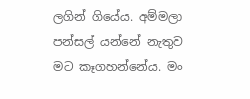ලගින් ගියේය. අම්මලා පන්සල් යන්නේ නැතුව මට කෑගහන්නේය. මං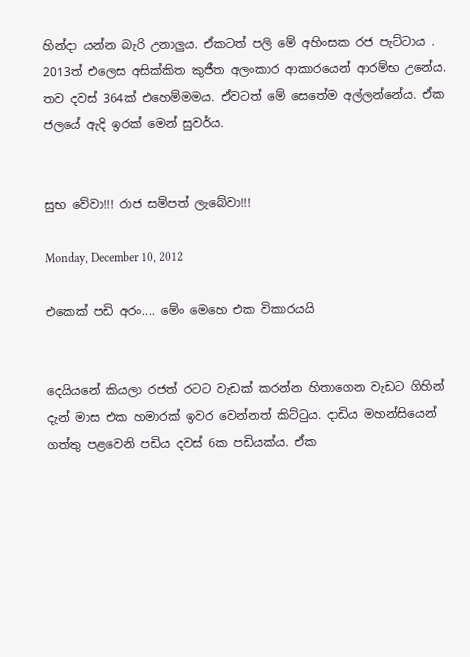හින්දා යන්න බැරි උනාලුය. ඒකටත් පලි මේ අහිංසක රජ පැට්ටාය . 2013ත් එලෙස අසික්කිත කුජීත අලංකාර ආකාරයෙන් ආරම්භ උනේය. තව දවස් 364ක් එහෙම්මමය. ඒවටත් මේ සෙතේම අල්ලන්නේය. ඒක ජලයේ ඇදි ඉරක් මෙන් සුවර්ය.


සුභ වේවා!!! රාජ සම්පත් ලැබේවා!!!

Monday, December 10, 2012

එකෙක් පඩි අරං.... මේං මෙහෙ එක විකාරයයි


දෙයියනේ කියලා රජත් රටට වැඩක් කරන්න හිතාගෙන වැඩට ගිහින් දැන් මාස එක හමාරක් ඉවර වෙන්නත් කිට්ටුය. දාඩිය මහන්සියෙන් ගත්තු පළවෙනි පඩිය දවස් 6ක පඩියක්ය. ඒක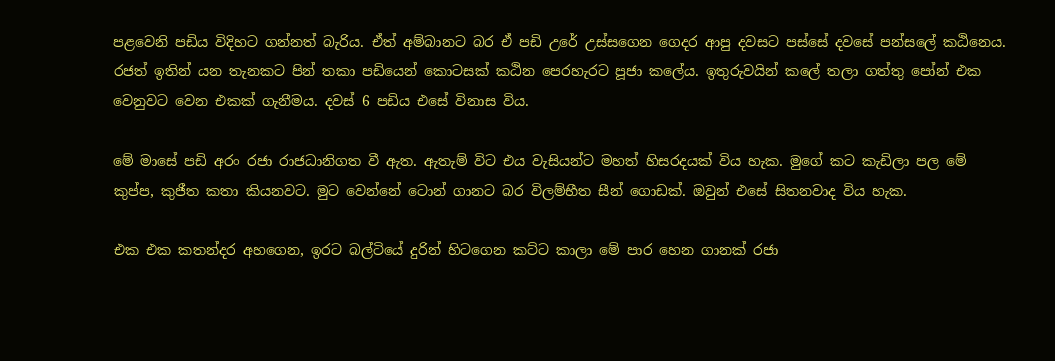පළවෙනි පඩිය විදිහට ගන්නත් බැරිය. ඒත් අම්බානට බර ඒ පඩි උරේ උස්සගෙන ගෙදර ආපු දවසට පස්සේ දවසේ පන්සලේ කඨිනෙය. රජත් ඉතින් යන තැනකට පින් තකා පඩියෙන් කොටසක් කඨින පෙරහැරට පූජා කලේය. ඉතුරුවයින් කලේ තලා ගත්තු පෝන් එක වෙනුවට වෙන එකක් ගැනීමය. දවස් 6 පඩිය එසේ විනාස විය.

මේ මාසේ පඩි අරං රජා රාජධානිගත වී ඇත. ඇතැම් විට එය වැසියන්ට මහත් හිසරදයක් විය හැක. මුගේ කට කැඩිලා පල මේ කුප්ප, කුජීත කතා කියනවට. මුට වෙන්නේ ටොන් ගානට බර විලම්භීත සීන් ගොඩක්. ඔවුන් එසේ සිතනවාද විය හැක.

එක එක කතන්දර අහගෙන, ඉරට බල්ටියේ දුරින් හිටගෙන කට්ට කාලා මේ පාර හෙන ගානක් රජා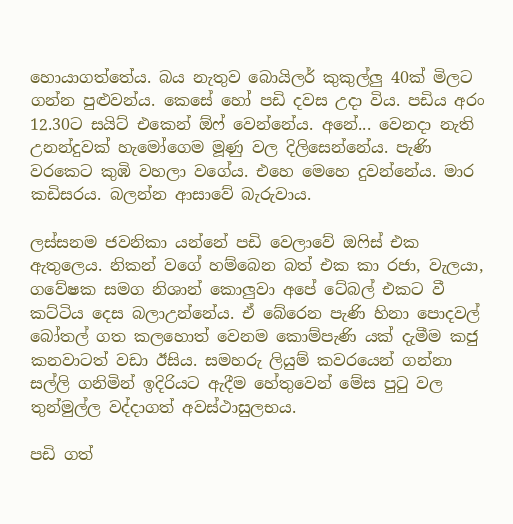හොයාගත්තේය. බය නැතුව බොයිලර් කුකුල්ලු 40ක් මිලට ගන්න පුළුවන්ය. කෙසේ හෝ පඩි දවස උදා විය. පඩිය අරං 12.30ට සයිට් එකෙන් ඕෆ් වෙන්නේය. අනේ... වෙනදා නැති උනන්දුවක් හැමෝගෙම මූණු වල දිලිසෙන්නේය. පැණි වරකෙට කුඹි වහලා වගේය. එහෙ මෙහෙ දුවන්නේය. මාර කඩිසරය. බලන්න ආසාවේ බැරුවාය.

ලස්සනම ජවනිකා යන්නේ පඩි වෙලාවේ ඔෆිස් එක ඇතුලෙය. නිකන් වගේ හම්බෙන බත් එක කා රජා, වැලයා, ගවේෂක සමග නිශාන් කොලුවා අපේ ටේබල් එකට වී කට්ටිය දෙස බලාඋන්නේය. ඒ බේරෙන පැණි හිනා පොදවල් බෝතල් ගත කලහොත් වෙනම කොම්පැණි යක් දැමීම කජු කනවාටත් වඩා ඊසිය. සමහරු ලියුම් කවරයෙන් ගන්නා සල්ලි ගනිමින් ඉදිරියට ඇදීම හේතුවෙන් මේස පුටු වල තුන්මුල්ල වද්දාගත් අවස්ථාසුලභය.

පඩි ගත්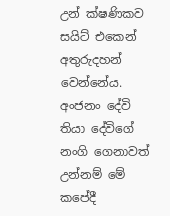උන් ක්ෂණිකව සයිට් එකෙන් අතුරුදහන් වෙන්නේය. අංජනං දේවි තියා දේවිගේ නංගි ගෙනාවත් උන්නම් මේ කපේදී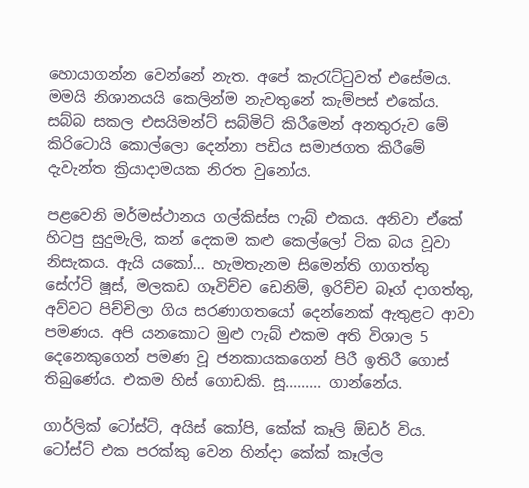හොයාගන්න වෙන්නේ නැත. අපේ කැරැට්ටුවත් එසේමය. මමයි නිශානයයි කෙලින්ම නැවතුනේ කැම්පස් එකේය. සබ්බ සකල එසයිමන්ට් සබ්මිට් කිරීමෙන් අනතුරුව මේ කිරිටොයි කොල්ලො දෙන්නා පඩිය සමාජගත කිරීමේ දැවැන්ත ක්‍රියාදාමයක නිරත වුනෝය.

පළවෙනි මර්මස්ථානය ගල්කිස්ස ෆැබ් එකය. අනිවා ඒකේ හිටපු සුදුමැලි, කන් දෙකම කළු කෙල්ලෝ ටික බය වූවා නිසැකය. ඇයි යකෝ... හැමතැනම සිමෙන්ති ගාගත්තු සේෆ්ටි ෂූස්, මලකඩ ගෑවිච්ච ඩෙනිම්, ඉරිච්ච බෑග් දාගත්තු, අව්වට පිච්චිලා ගිය සරණාගතයෝ දෙන්නෙක් ඇතුළට ආවා පමණය. අපි යනකොට මුළු ෆැබ් එකම අති විශාල 5 දෙනෙකුගෙන් පමණ වූ ජනකායකගෙන් පිරී ඉතිරී ගොස් තිබුණේය. එකම හිස් ගොඩකි. සූ......... ගාන්නේය.

ගාර්ලික් ටෝස්ට්, අයිස් කෝපි, කේක් කෑලි ඕඩර් විය. ටෝස්ට් එක පරක්කු වෙන හින්දා කේක් කෑල්ල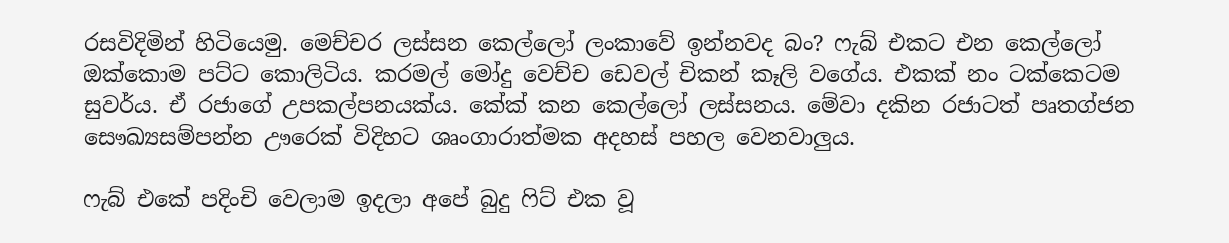රසවිදිමින් හිටියෙමු. මෙච්චර ලස්සන කෙල්ලෝ ලංකාවේ ඉන්නවද බං? ෆැබ් එකට එන කෙල්ලෝ ඔක්කොම පට්ට කොලිටිය. කරමල් මෝදු වෙච්ච ඩෙවල් චිකන් කෑලි වගේය. එකක් නං ටක්කෙටම සුවර්ය. ඒ රජාගේ උපකල්පනයක්ය. කේක් කන කෙල්ලෝ ලස්සනය. මේවා දකින රජාටත් පෘතග්ජන සෞඛ්‍යසම්පන්න ඌරෙක් විදිහට ශෘංගාරාත්මක අදහස් පහල වෙනවාලුය.

ෆැබ් එකේ පදිංචි වෙලාම ඉදලා අපේ බුදු ෆිට් එක වූ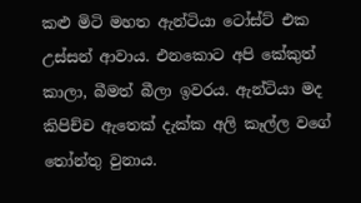කළු මිටි මහත ඇන්ටියා ටෝස්ට් එක උස්සන් ආවාය. එනකොට අපි කේකුත් කාලා, බීමත් බීලා ඉවරය. ඇන්ටියා මද කිපිච්ච ඇතෙක් දැක්ක අලි කෑල්ල වගේ තෝන්තු වුනාය.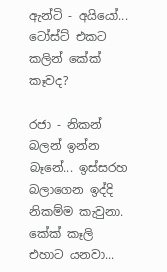ඇන්ටි - අයියෝ... ටෝස්ට් එකට කලින් කේක් කෑවද?

රජා - නිකන් බලන් ඉන්න බෑනේ... ඉස්සරහ බලාගෙන ඉද්දි නිකම්ම කැවුනා. කේක් කෑලි එහාට යනවා...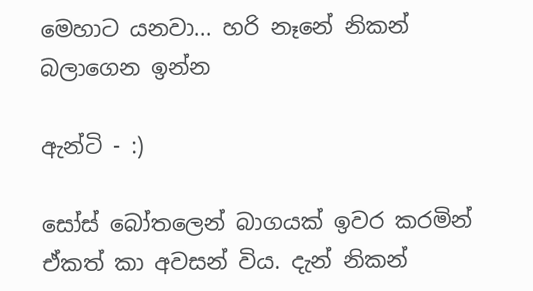මෙහාට යනවා... හරි නෑනේ නිකන් බලාගෙන ඉන්න

ඇන්ටි - :)

සෝස් බෝතලෙන් බාගයක් ඉවර කරමින් ඒකත් කා අවසන් විය. දැන් නිකන්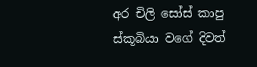අර චිලි සෝස් කාපු ස්කූබියා වගේ දිවත්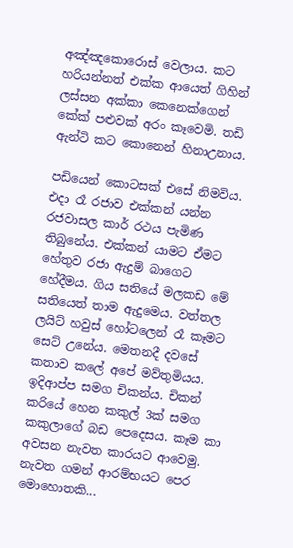අඤ්ඤකොරොස් වෙලාය. කට හරියන්නත් එක්ක ආයෙත් ගිහින් ලස්සන අක්කා කෙනෙක්ගෙන් කේක් පළුවක් අරං කෑවෙමි. තඩි ඇන්ටි කට කොනෙන් හිනාඋනාය.

පඩියෙන් කොටසක් එසේ නිමවිය. එදා රෑ රජාව එක්කන් යන්න රජවාසල කාර් රථය පැමිණ තිබුනේය. එක්කන් යාමට ඒමට හේතුව රජා ඇදුම් බාගෙට හේදීමය. ගිය සතියේ මලකඩ මේ සතියෙත් තාම ඇදුමෙය. වත්තල ලයිට් හවුස් හෝටලෙන් රෑ කෑමට සෙට් උනේය. මෙතනදී දවසේ කතාව කලේ අපේ මව්තුමියය. ඉදිආප්ප සමග චිකන්ය. චිකන් කරියේ හෙන කකුල් 3ක් සමග කකුලාගේ බඩ පෙදෙසය. කෑම කා අවසන නැවත කාරයට ආවෙමු. නැවත ගමන් ආරම්භයට පෙර මොහොතකි...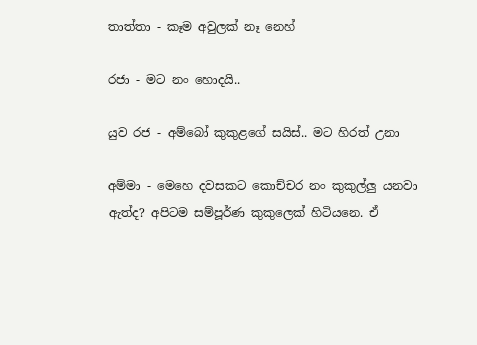තාත්තා - කෑම අවුලක් නෑ නෙහ්

රජා - මට නං හොදයි..

යුව රජ - අම්බෝ කුකුළගේ සයිස්.. මට හිරත් උනා

අම්මා - මෙහෙ දවසකට කොච්චර නං කුකුල්ලු යනවා ඇත්ද? අපිටම සම්පූර්ණ කුකුලෙක් හිටියනෙ. ඒ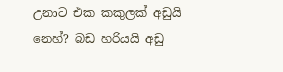උනාට එක කකුලක් අඩුයි නෙහ්? බඩ හරියයි අඩු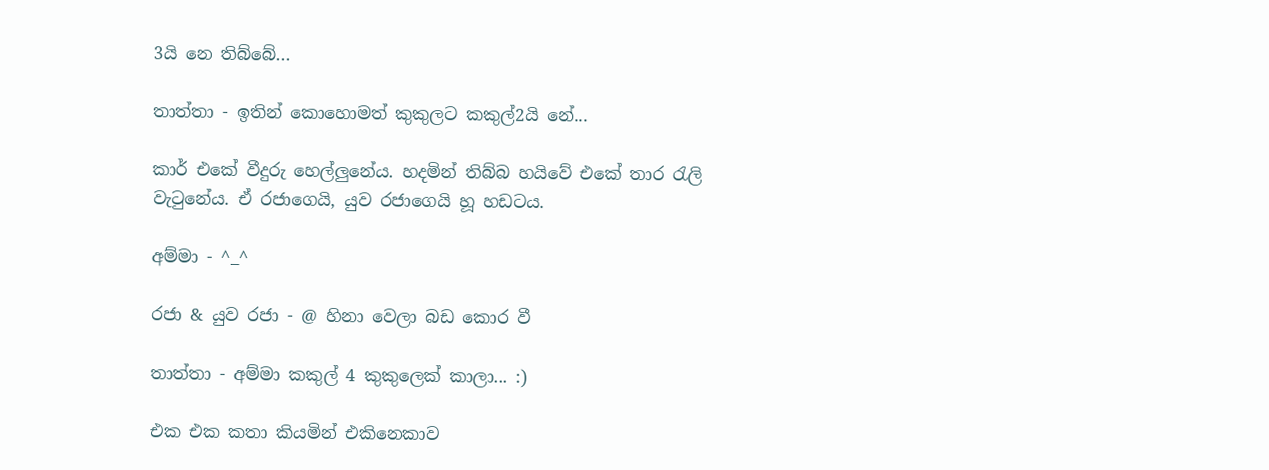3යි නෙ තිබ්බේ...

තාත්තා - ඉතින් කොහොමත් කුකුලට කකුල්2යි නේ...

කාර් එකේ වීදුරු හෙල්ලුනේය. හදමින් තිබ්බ හයිවේ එකේ තාර රැලි වැටුනේය. ඒ රජාගෙයි, යුව රජාගෙයි හූ හඩටය.

අම්මා - ^_^

රජා & යුව රජා - @ හිනා වෙලා බඩ කොර වී

තාත්තා - අම්මා කකුල් 4 කුකුලෙක් කාලා... :)

එක එක කතා කියමින් එකිනෙකාව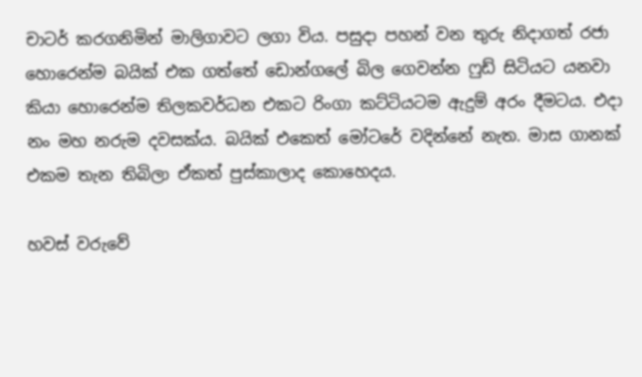චාටර් කරගනිමින් මාලිගාවට ලගා විය. පසුදා පහන් වන තුරු නිදාගත් රජා හොරෙන්ම බයික් එක ගත්තේ ඩොන්ගලේ බිල ගෙවන්න ෆුඩ් සිටියට යනවා කියා හොරෙන්ම තිලකවර්ධන එකට රිංගා කට්ටියටම ඇදුම් අරං දීමටය. එදා නං මහ නරුම දවසක්ය. බයික් එකෙත් මෝටරේ වදින්නේ නැත. මාස ගානක් එකම තැන තිබිලා ඒකත් පුස්කාලාද කොහෙදය.

හවස් වරුවේ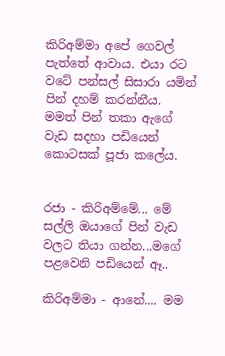කිරිඅම්මා අපේ ගෙවල් පැත්තේ ආවාය. එයා රට වටේ පන්සල් සිසාරා යමින් පින් දහම් කරන්නීය. මමත් පින් තකා ඇගේ වැඩ සදහා පඩියෙන් කොටසක් පූජා කලේය.


රජා - කිරිඅම්මේ... මේ සල්ලි ඔයාගේ පින් වැඩ වලට තියා ගන්න...මගේ පළවෙනි පඩියෙන් ඈ..

කිරිඅම්මා - ආනේ.... මම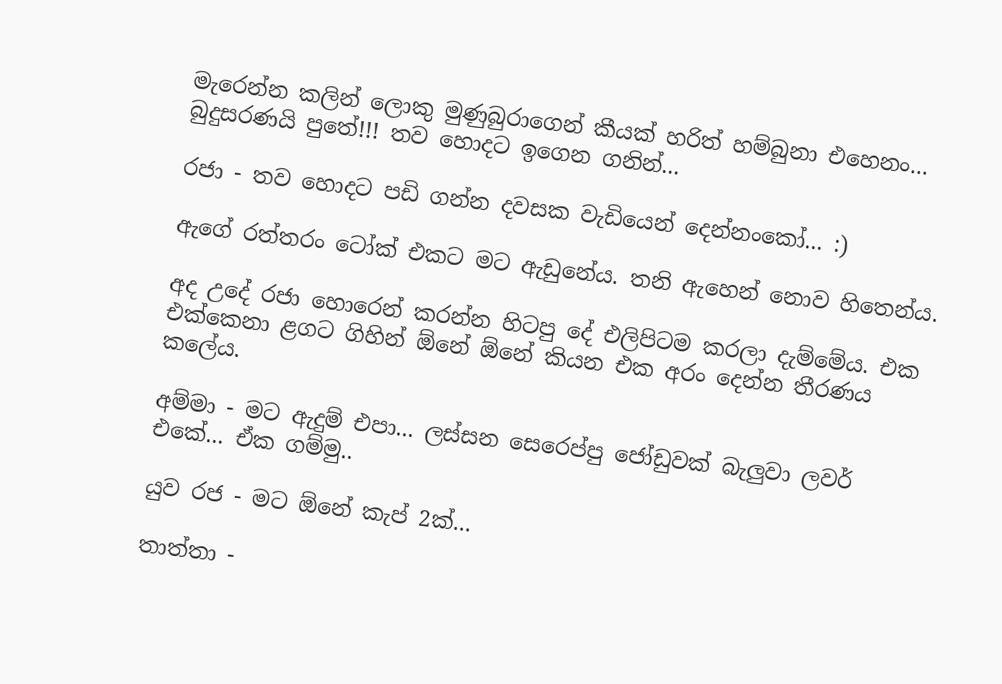මැරෙන්න කලින් ලොකු මුණුබුරාගෙන් කීයක් හරිත් හම්බුනා එහෙනං... බුදුසරණයි පුතේ!!! තව හොදට ඉගෙන ගනින්...

රජා - තව හොදට පඩි ගන්න දවසක වැඩියෙන් දෙන්නංකෝ... :)

ඇගේ රත්තරං ටෝක් එකට මට ඇඩුනේය. තනි ඇහෙන් නොව හිතෙන්ය.

අද උදේ රජා හොරෙන් කරන්න හිටපු දේ එලිපිටම කරලා දැම්මේය. එක එක්කෙනා ළගට ගිහින් ඕනේ ඕනේ කියන එක අරං දෙන්න තීරණය කලේය.

අම්මා - මට ඇදුම් එපා... ලස්සන සෙරෙප්පු ජෝඩුවක් බැලුවා ලවර් එකේ... ඒක ගම්මු..

යුව රජ - මට ඕනේ කැප් 2ක්...

තාත්තා -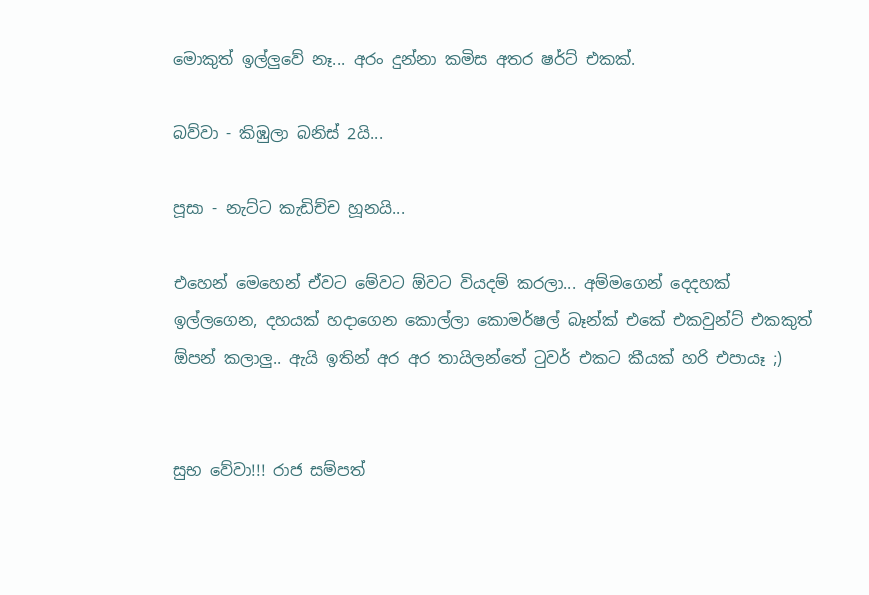මොකුත් ඉල්ලුවේ නෑ... අරං දුන්නා කමිස අතර ෂර්ට් එකක්.

බව්වා - කිඹුලා බනිස් 2යි...

පූසා - නැට්ට කැඩිච්ච හූනයි...

එහෙන් මෙහෙන් ඒවට මේවට ඕවට වියදම් කරලා... අම්මගෙන් දෙදහක් ඉල්ලගෙන, දහයක් හදාගෙන කොල්ලා කොමර්ෂල් බෑන්ක් එකේ එකවුන්ට් එකකුත් ඕපන් කලාලු.. ඇයි ඉතින් අර අර තායිලන්තේ ටුවර් එකට කීයක් හරි එපායෑ ;)


සුභ වේවා!!! රාජ සම්පත්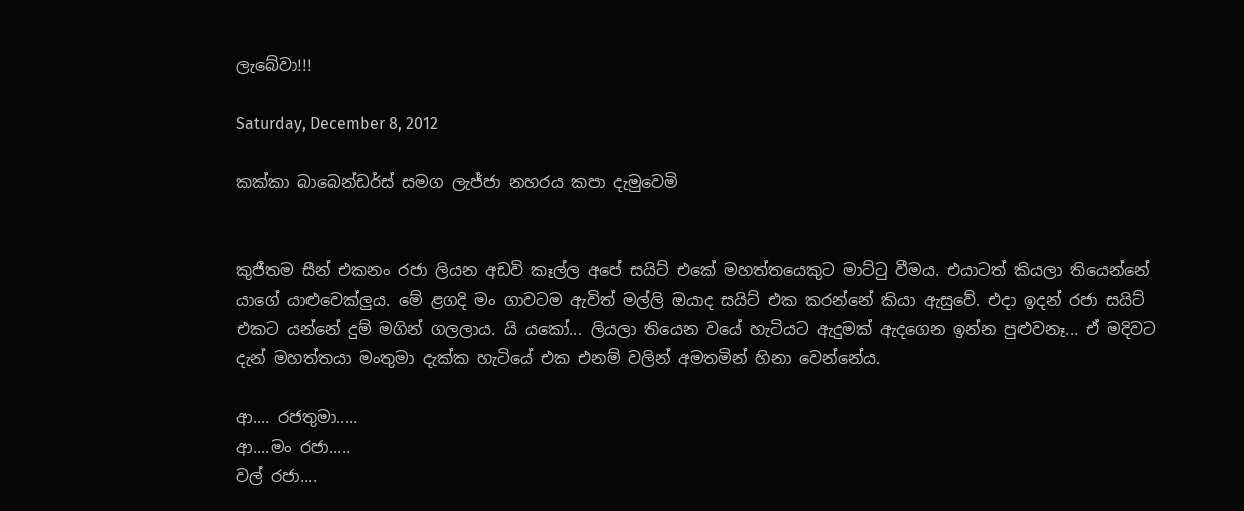ලැබේවා!!!

Saturday, December 8, 2012

කක්කා බාබෙන්ඩර්ස් සමග ලැජ්ජා නහරය කපා දැමුවෙමි


කුජීතම සීන් එකනං රජා ලියන අඩවි කෑල්ල අපේ සයිට් එකේ මහත්තයෙකුට මාට්ටු වීමය. එයාටත් කියලා තියෙන්නේ යාගේ යාළුවෙක්ලුය. මේ ළගදි මං ගාවටම ඇවිත් මල්ලි ඔයාද සයිට් එක කරන්නේ කියා ඇසුවේ. එදා ඉදන් රජා සයිට් එකට යන්නේ දුම් මගින් ගලලාය. යි යකෝ... ලියලා තියෙන වයේ හැටියට ඇදුමක් ඇදගෙන ඉන්න පුළුවනෑ... ඒ මදිවට දැන් මහත්තයා මංතුමා දැක්ක හැටියේ එක එනම් වලින් අමතමින් හිනා වෙන්නේය.

ආ.... රජතුමා.....
ආ....මං රජා.....
වල් රජා....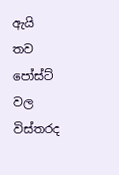ඇයි තව පෝස්ට් වල විස්තරද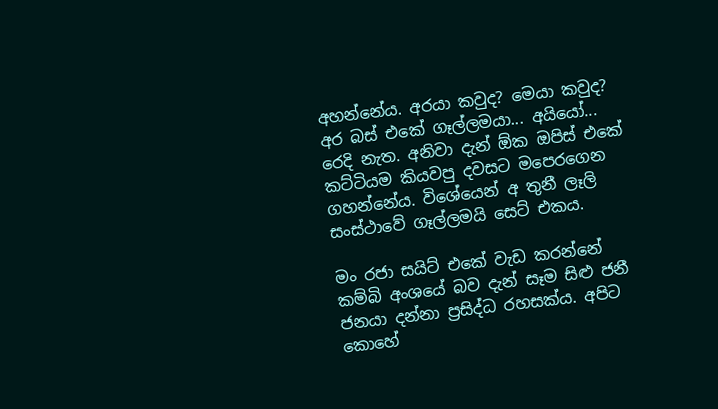අහන්නේය. අරයා කවුද? මෙයා කවුද? අර බස් එකේ ගෑල්ලමයා... අයියෝ... රෙදි නැත. අනිවා දැන් ඕක ඔපිස් එකේ කට්ටියම කියවපු දවසට මපෙරගෙන ගහන්නේය. විශේයෙන් අ තුනී ලෑලි සංස්ථාවේ ගෑල්ලමයි සෙට් එකය.

මං රජා සයිට් එකේ වැඩ කරන්නේ කම්බි අංශයේ බව දැන් සෑම සිළු ජනී ජනයා දන්නා ප්‍රසිද්ධ රහසක්ය. අපිට කොහේ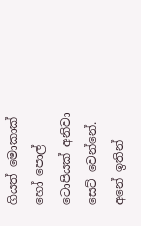ගියත් මොකාක් හෝ පොල් ටොපියක් අනිවා සෙට් වෙන්නේ. අනේ ඉතින්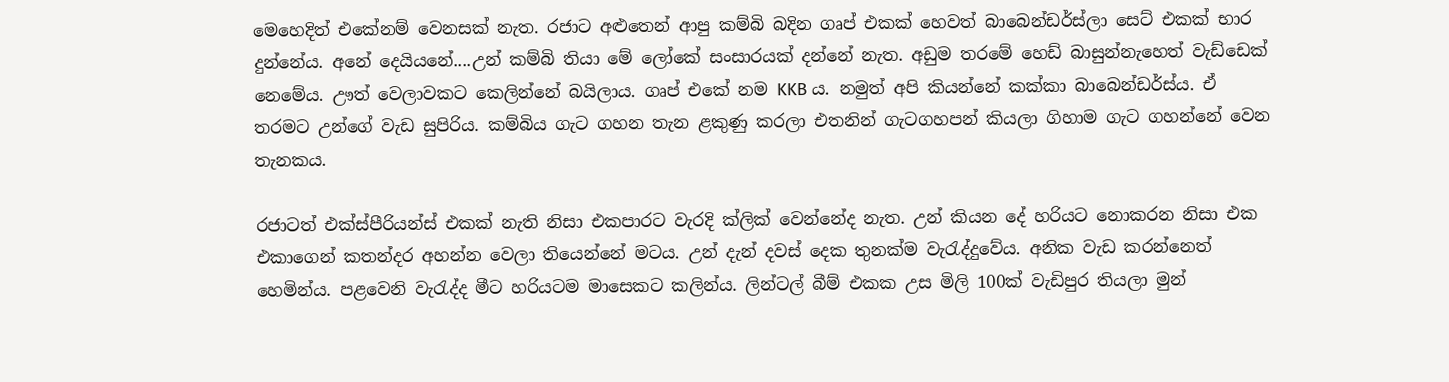මෙහෙදිත් එකේනම් වෙනසක් නැත. රජාට අළුතෙන් ආපු කම්බි බදින ගෘප් එකක් හෙවත් බාබෙන්ඩර්ස්ලා සෙට් එකක් භාර දුන්නේය. අනේ දෙයියනේ....උන් කම්බි තියා මේ ලෝකේ සංසාරයක් දන්නේ නැත. අඩුම තරමේ හෙඩ් බාසුන්නැහෙත් වැඩ්ඩෙක් නෙමේය. ඌත් වෙලාවකට කෙලින්නේ බයිලාය. ගෘප් එකේ නම KKB ය. නමුත් අපි කියන්නේ කක්කා බාබෙන්ඩර්ස්ය. ඒ තරමට උන්ගේ වැඩ සුපිරිය. කම්බිය ගැට ගහන තැන ළකුණු කරලා එතනින් ගැටගහපන් කියලා ගිහාම ගැට ගහන්නේ වෙන තැනකය.

රජාටත් එක්ස්පීරියන්ස් එකක් නැති නිසා එකපාරට වැරදි ක්ලික් වෙන්නේද නැත. උන් කියන දේ හරියට නොකරන නිසා එක එකාගෙන් කතන්දර අහන්න වෙලා තියෙන්නේ මටය. උන් දැන් දවස් දෙක තුනක්ම වැරැද්දුවේය. අනික වැඩ කරන්නෙත් හෙමින්ය. පළවෙනි වැරැද්ද මීට හරියටම මාසෙකට කලින්ය. ලින්ටල් බීම් එකක උස මිලි 100ක් වැඩිපුර තියලා මුන්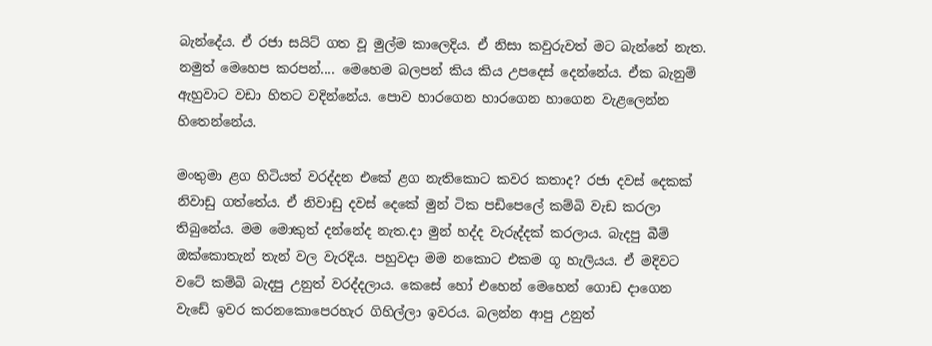බැන්දේය. ඒ රජා සයිට් ගත වූ මුල්ම කාලෙදිය. ඒ නිසා කවුරුවත් මට බැන්නේ නැත. නමුත් මෙහෙප කරපන්.... මෙහෙම බලපන් කිය කිය උපදෙස් දෙන්නේය. ඒක බැනුම් ඇහුවාට වඩා හිතට වදින්නේය. පොව හාරගෙන හාරගෙන හාගෙන වැළලෙන්න හිතෙන්නේය.

මංතුමා ළග හිටියත් වරද්දන එකේ ළග නැතිකොට කවර කතාද? රජා දවස් දෙකක් නිවාඩු ගත්තේය. ඒ නිවාඩු දවස් දෙකේ මුන් ටික පඩිපෙලේ කම්බි වැඩ කරලා තිබුනේය. මම මොකුත් දන්නේද නැත.දා මුන් හද්ද වැරුද්දක් කරලාය. බැදපු බීම් ඔක්කොතැන් තැන් වල වැරදිය. පහුවදා මම නකොට එකම ගූ හැලියය. ඒ මදිවට වටේ කම්බි බැදපු උනුත් වරද්දලාය. කෙසේ හෝ එහෙන් මෙහෙන් ගොඩ දාගෙන වැඩේ ඉවර කරනකොපෙරහැර ගිහිල්ලා ඉවරය. බලන්න ආපු උනුත්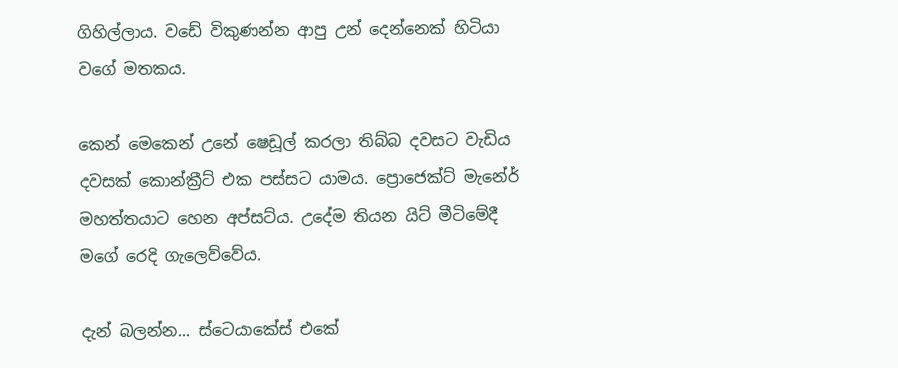ගිහිල්ලාය. වඩේ විකුණන්න ආපු උන් දෙන්නෙක් හිටියා වගේ මතකය.

කෙන් මෙකෙන් උනේ ෂෙඩූල් කරලා තිබ්බ දවසට වැඩිය දවසක් කොන්ක්‍රීට් එක පස්සට යාමය. ප්‍රොජෙක්ට් මැනේර් මහත්තයාට හෙන අප්සට්ය. උදේම තියන යිට් මීටිමේදී මගේ රෙදි ගැලෙව්වේය.

දැන් බලන්න... ස්ටෙයාකේස් එකේ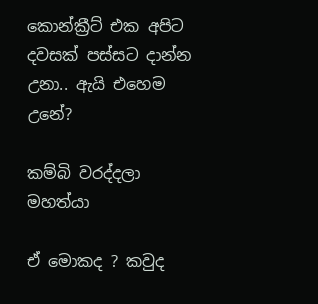කොන්ක්‍රීට් එක අපිට දවසක් පස්සට දාන්න උනා.. ඇයි එහෙම උනේ?

කම්බි වරද්දලා මහත්යා

ඒ මොකද ? කවුද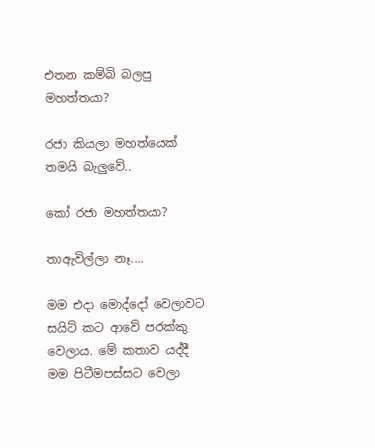එතන කම්බි බලපු මහත්තයා?

රජා කියලා මහත්යෙක් තමයි බැලුවේ..

කෝ රජා මහත්තයා?

තාඇවිල්ලා නෑ....

මම එදා මොද්දෝ වෙලාවට සයිට් කට ආවේ පරක්කු වෙලාය. මේ කතාව යද්දී මම පිටීමපස්සට වෙලා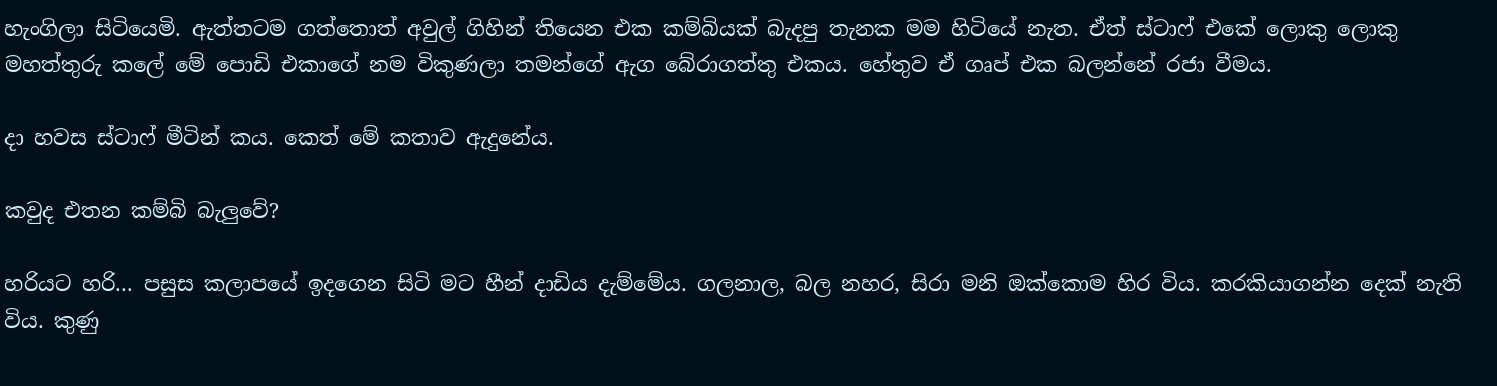හැංගිලා සිටියෙමි. ඇත්තටම ගත්තොත් අවුල් ගිහින් තියෙන එක කම්බියක් බැදපු තැනක මම හිටියේ නැත. ඒත් ස්ටාෆ් එකේ ලොකු ලොකු මහත්තුරු කලේ මේ පොඩි එකාගේ නම විකුණලා තමන්ගේ ඇග බේරාගත්තු එකය. හේතුව ඒ ගෘප් එක බලන්නේ රජා වීමය.

දා හවස ස්ටාෆ් මීටින් කය. කෙත් මේ කතාව ඇදුනේය.

කවුද එතන කම්බි බැලුවේ?

හරියට හරි... පසුස කලාපයේ ඉදගෙන සිටි මට හීන් දාඩිය දැම්මේය. ගලනාල, බල නහර, සිරා මනි ඔක්කොම හිර විය. කරකියාගන්න දෙක් නැති විය. කුණු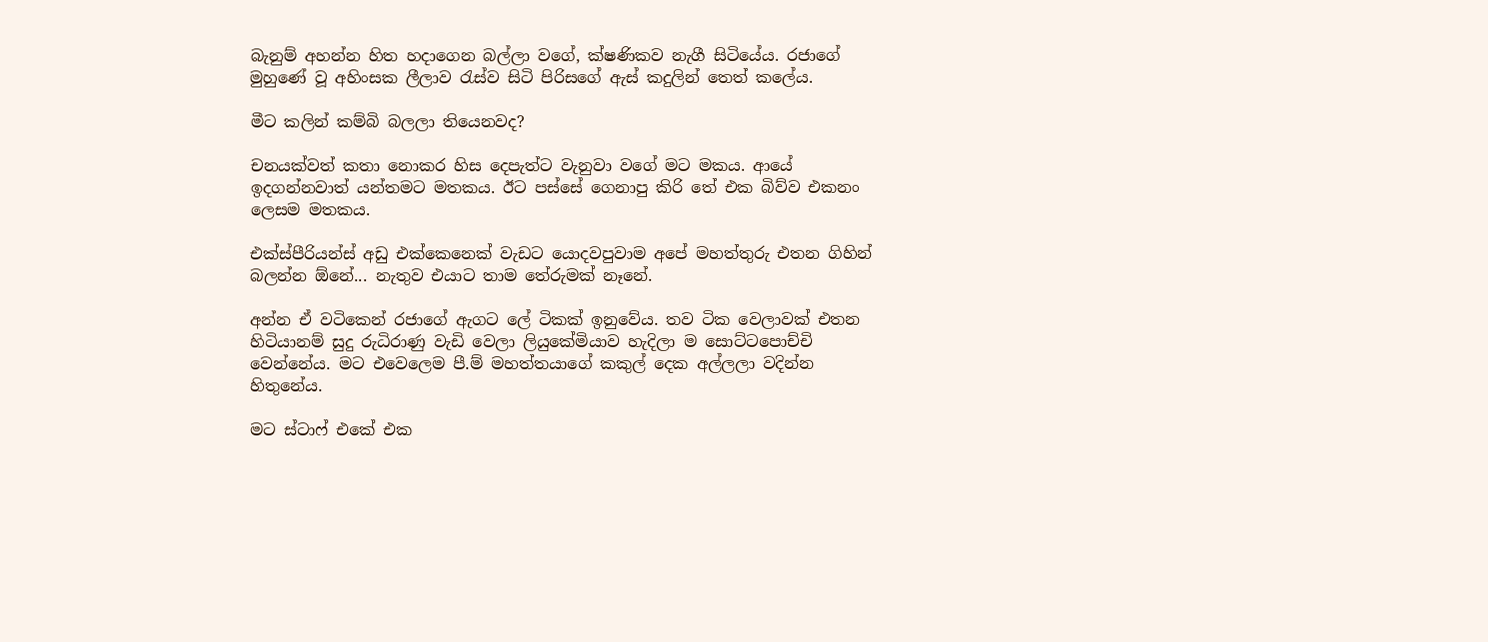බැනුම් අහන්න හිත හදාගෙන බල්ලා වගේ, ක්ෂණිකව නැගී සිටියේය. රජාගේ මුහුණේ වූ අහිංසක ලීලාව රැස්ව සිටි පිරිසගේ ඇස් කදුලින් තෙත් කලේය.

මීට කලින් කම්බි බලලා තියෙනවද?

චනයක්වත් කතා නොකර හිස දෙපැත්ට වැනුවා වගේ මට මකය. ආයේ ඉදගන්නවාත් යන්තමට මතකය. ඊට පස්සේ ගෙනාපු කිරි තේ එක බිව්ව එකනං ලෙසම මතකය.

එක්ස්පීරියන්ස් අඩු එක්කෙනෙක් වැඩට යොදවපුවාම අපේ මහත්තුරු එතන ගිහින් බලන්න ඕනේ... නැතුව එයාට තාම තේරුමක් නෑනේ.

අන්න ඒ වටිකෙන් රජාගේ ඇගට ලේ ටිකක් ඉනුවේය. තව ටික වෙලාවක් එතන හිටියානම් සුදු රුධිරාණු වැඩි වෙලා ලියුකේමියාව හැදිලා ම සොට්ටපොච්චි වෙන්නේය. මට එවෙලෙම පී.ම් මහත්තයාගේ කකුල් දෙක අල්ලලා වදින්න හිතුනේය.

මට ස්ටාෆ් එකේ එක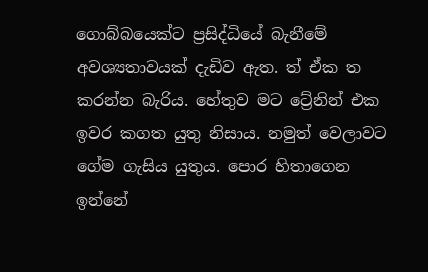ගොබ්බයෙක්ට ප්‍රසිද්ධියේ බැනීමේ අවශ්‍යතාවයක් දැඩිව ඇත. ත් ඒක ත කරන්න බැරිය. හේතුව මට ට්‍රේනින් එක ඉවර කගත යුතු නිසාය. නමුත් වෙලාවට ගේම ගැසිය යුතුය. පොර හිතාගෙන ඉන්නේ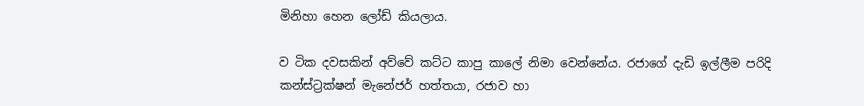මිනිහා හෙන ලෝඩ් කියලාය.

ව ටික දවසකින් අව්වේ කට්ට කාපු කාලේ නිමා වෙන්නේය. රජාගේ දැඩි ඉල්ලීම පරිදි කන්ස්ට්‍රක්ෂන් මැනේජර් හත්තයා, රජාව හා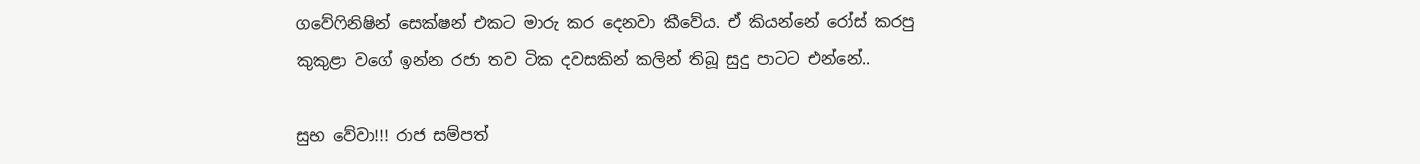ගවේෆිනිෂින් සෙක්ෂන් එකට මාරු කර දෙනවා කීවේය. ඒ කියන්නේ රෝස් කරපු කුකුළා වගේ ඉන්න රජා තව ටික දවසකින් කලින් තිබූ සුදු පාටට එන්නේ..

සුභ වේවා!!! රාජ සම්පත්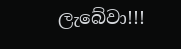ලැබේවා!!!